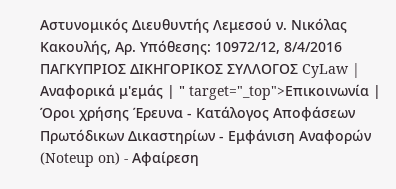Αστυνομικός Διευθυντής Λεμεσού ν. Νικόλας Κακουλής, Αρ. Υπόθεσης: 10972/12, 8/4/2016 ΠΑΓΚΥΠΡΙΟΣ ΔΙΚΗΓΟΡΙΚΟΣ ΣΥΛΛΟΓΟΣ CyLaw | Αναφορικά μ'εμάς | " target="_top">Επικοινωνία | Όροι χρήσης Έρευνα - Κατάλογος Αποφάσεων Πρωτόδικων Δικαστηρίων - Εμφάνιση Αναφορών (Noteup on) - Αφαίρεση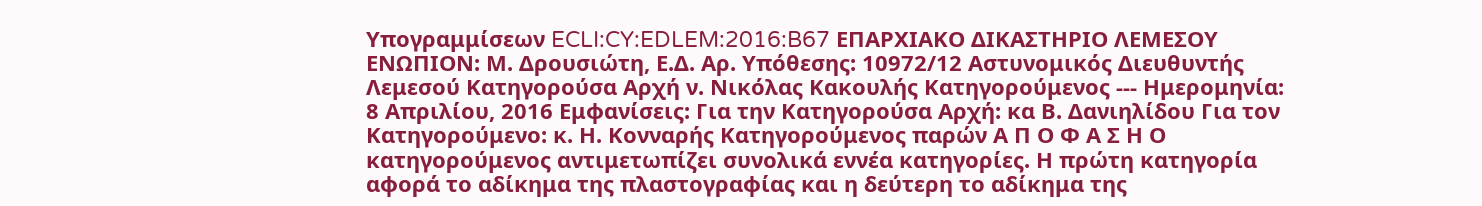Υπογραμμίσεων ECLI:CY:EDLEM:2016:B67 ΕΠΑΡΧΙΑΚΟ ΔΙΚΑΣΤΗΡΙΟ ΛΕΜΕΣΟΥ ΕΝΩΠΙΟΝ: Μ. Δρουσιώτη, Ε.Δ. Αρ. Υπόθεσης: 10972/12 Αστυνομικός Διευθυντής Λεμεσού Κατηγορούσα Αρχή ν. Νικόλας Κακουλής Κατηγορούμενος --- Ημερομηνία: 8 Απριλίου, 2016 Εμφανίσεις: Για την Κατηγορούσα Αρχή: κα Β. Δανιηλίδου Για τον Κατηγορούμενο: κ. Η. Κονναρής Κατηγορούμενος παρών Α Π Ο Φ Α Σ Η Ο κατηγορούμενος αντιμετωπίζει συνολικά εννέα κατηγορίες. Η πρώτη κατηγορία αφορά το αδίκημα της πλαστογραφίας και η δεύτερη το αδίκημα της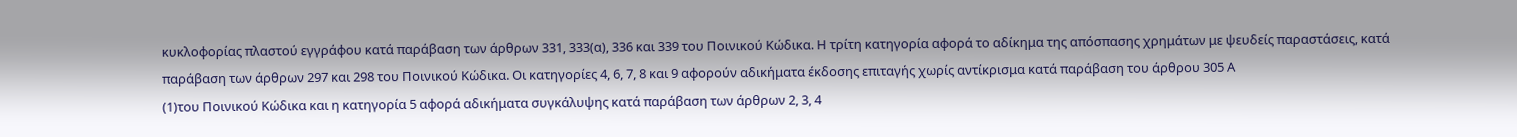κυκλοφορίας πλαστού εγγράφου κατά παράβαση των άρθρων 331, 333(α), 336 και 339 του Ποινικού Κώδικα. Η τρίτη κατηγορία αφορά το αδίκημα της απόσπασης χρημάτων με ψευδείς παραστάσεις, κατά παράβαση των άρθρων 297 και 298 του Ποινικού Κώδικα. Οι κατηγορίες 4, 6, 7, 8 και 9 αφορούν αδικήματα έκδοσης επιταγής χωρίς αντίκρισμα κατά παράβαση του άρθρου 305 Α
(1)του Ποινικού Κώδικα και η κατηγορία 5 αφορά αδικήματα συγκάλυψης κατά παράβαση των άρθρων 2, 3, 4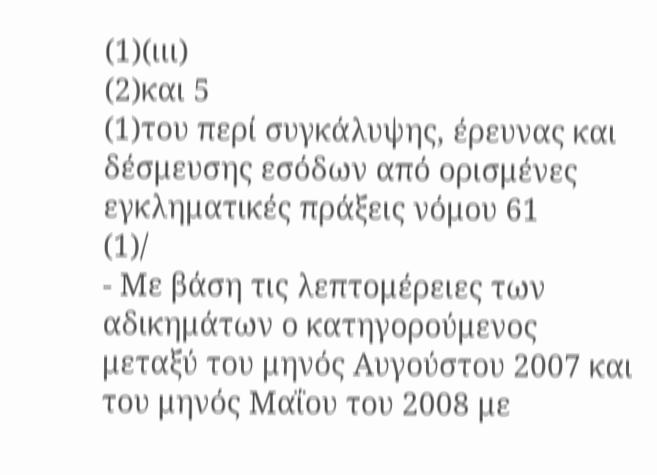(1)(ιιι)
(2)και 5
(1)του περί συγκάλυψης, έρευνας και δέσμευσης εσόδων από ορισμένες εγκληματικές πράξεις νόμου 61
(1)/
- Με βάση τις λεπτομέρειες των αδικημάτων ο κατηγορούμενος μεταξύ του μηνός Αυγούστου 2007 και του μηνός Μαΐου του 2008 με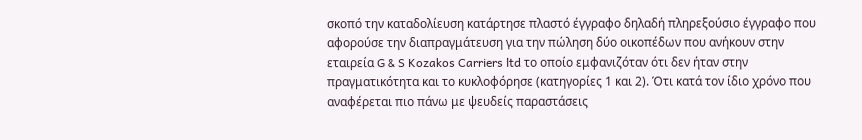σκοπό την καταδολίευση κατάρτησε πλαστό έγγραφο δηλαδή πληρεξούσιο έγγραφο που αφορούσε την διαπραγμάτευση για την πώληση δύο οικοπέδων που ανήκουν στην εταιρεία G & S Kozakos Carriers ltd το οποίο εμφανιζόταν ότι δεν ήταν στην πραγματικότητα και το κυκλοφόρησε (κατηγορίες 1 και 2). Ότι κατά τον ίδιο χρόνο που αναφέρεται πιο πάνω με ψευδείς παραστάσεις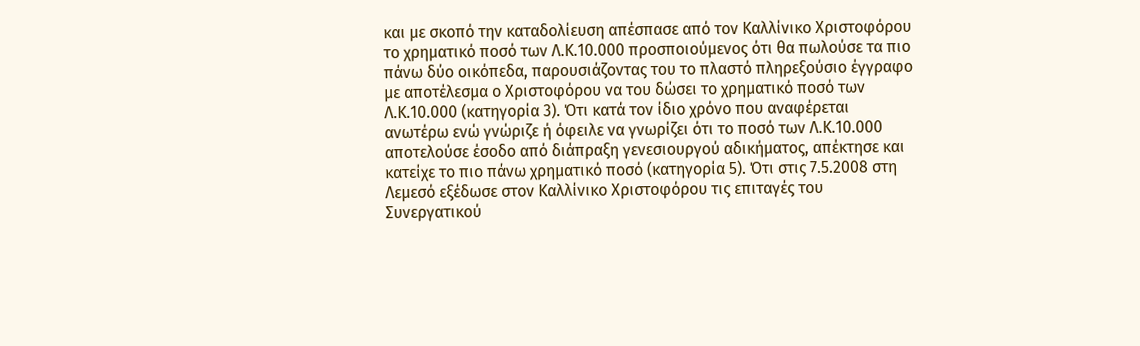και με σκοπό την καταδολίευση απέσπασε από τον Καλλίνικο Χριστοφόρου το χρηματικό ποσό των Λ.Κ.10.000 προσποιούμενος ότι θα πωλούσε τα πιο πάνω δύο οικόπεδα, παρουσιάζοντας του το πλαστό πληρεξούσιο έγγραφο με αποτέλεσμα ο Χριστοφόρου να του δώσει το χρηματικό ποσό των Λ.Κ.10.000 (κατηγορία 3). Ότι κατά τον ίδιο χρόνο που αναφέρεται ανωτέρω ενώ γνώριζε ή όφειλε να γνωρίζει ότι το ποσό των Λ.Κ.10.000 αποτελούσε έσοδο από διάπραξη γενεσιουργού αδικήματος, απέκτησε και κατείχε το πιο πάνω χρηματικό ποσό (κατηγορία 5). Ότι στις 7.5.2008 στη Λεμεσό εξέδωσε στον Καλλίνικο Χριστοφόρου τις επιταγές του Συνεργατικού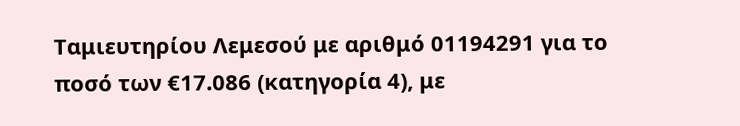Ταμιευτηρίου Λεμεσού με αριθμό 01194291 για το ποσό των €17.086 (κατηγορία 4), με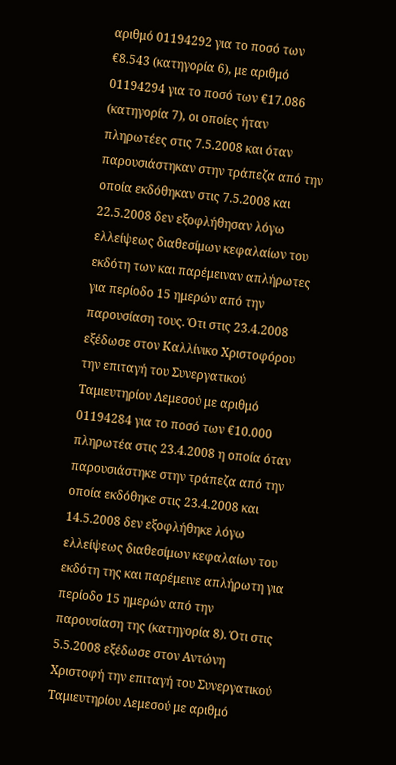αριθμό 01194292 για το ποσό των €8.543 (κατηγορία 6), με αριθμό 01194294 για το ποσό των €17.086 (κατηγορία 7), οι οποίες ήταν πληρωτέες στις 7.5.2008 και όταν παρουσιάστηκαν στην τράπεζα από την οποία εκδόθηκαν στις 7.5.2008 και 22.5.2008 δεν εξοφλήθησαν λόγω ελλείψεως διαθεσίμων κεφαλαίων του εκδότη των και παρέμειναν απλήρωτες για περίοδο 15 ημερών από την παρουσίαση τους. Ότι στις 23.4.2008 εξέδωσε στον Καλλίνικο Χριστοφόρου την επιταγή του Συνεργατικού Ταμιευτηρίου Λεμεσού με αριθμό 01194284 για το ποσό των €10.000 πληρωτέα στις 23.4.2008 η οποία όταν παρουσιάστηκε στην τράπεζα από την οποία εκδόθηκε στις 23.4.2008 και 14.5.2008 δεν εξοφλήθηκε λόγω ελλείψεως διαθεσίμων κεφαλαίων του εκδότη της και παρέμεινε απλήρωτη για περίοδο 15 ημερών από την παρουσίαση της (κατηγορία 8). Ότι στις 5.5.2008 εξέδωσε στον Αντώνη Χριστοφή την επιταγή του Συνεργατικού Ταμιευτηρίου Λεμεσού με αριθμό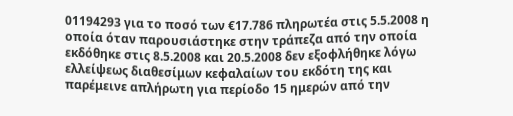01194293 για το ποσό των €17.786 πληρωτέα στις 5.5.2008 η οποία όταν παρουσιάστηκε στην τράπεζα από την οποία εκδόθηκε στις 8.5.2008 και 20.5.2008 δεν εξοφλήθηκε λόγω ελλείψεως διαθεσίμων κεφαλαίων του εκδότη της και παρέμεινε απλήρωτη για περίοδο 15 ημερών από την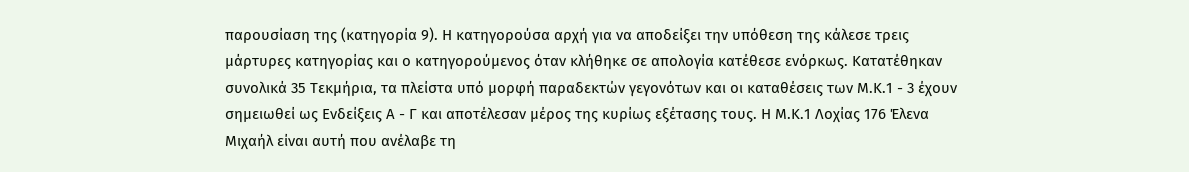παρουσίαση της (κατηγορία 9). Η κατηγορούσα αρχή για να αποδείξει την υπόθεση της κάλεσε τρεις μάρτυρες κατηγορίας και ο κατηγορούμενος όταν κλήθηκε σε απολογία κατέθεσε ενόρκως. Κατατέθηκαν συνολικά 35 Τεκμήρια, τα πλείστα υπό μορφή παραδεκτών γεγονότων και οι καταθέσεις των Μ.Κ.1 - 3 έχουν σημειωθεί ως Ενδείξεις Α - Γ και αποτέλεσαν μέρος της κυρίως εξέτασης τους. Η Μ.Κ.1 Λοχίας 176 Έλενα Μιχαήλ είναι αυτή που ανέλαβε τη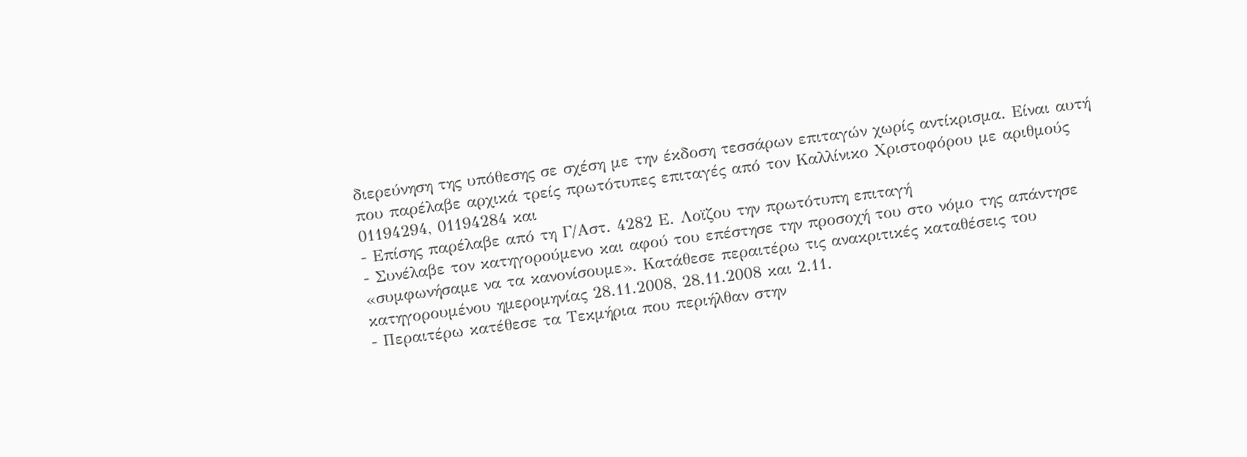διερεύνηση της υπόθεσης σε σχέση με την έκδοση τεσσάρων επιταγών χωρίς αντίκρισμα. Είναι αυτή που παρέλαβε αρχικά τρείς πρωτότυπες επιταγές από τον Καλλίνικο Χριστοφόρου με αριθμούς 01194294, 01194284 και
- Επίσης παρέλαβε από τη Γ/Αστ. 4282 Ε. Λοϊζου την πρωτότυπη επιταγή
- Συνέλαβε τον κατηγορούμενο και αφού του επέστησε την προσοχή του στο νόμο της απάντησε «συμφωνήσαμε να τα κανονίσουμε». Κατάθεσε περαιτέρω τις ανακριτικές καταθέσεις του κατηγορουμένου ημερομηνίας 28.11.2008, 28.11.2008 και 2.11.
- Περαιτέρω κατέθεσε τα Τεκμήρια που περιήλθαν στην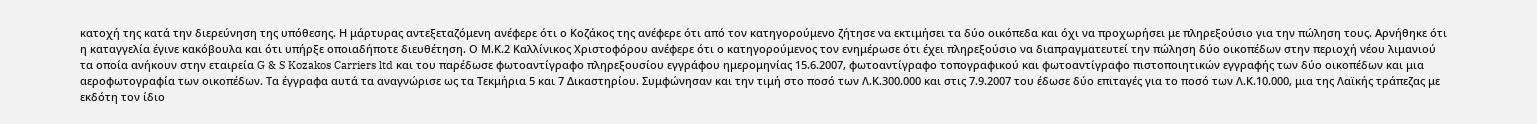κατοχή της κατά την διερεύνηση της υπόθεσης. Η μάρτυρας αντεξεταζόμενη ανέφερε ότι ο Κοζάκος της ανέφερε ότι από τον κατηγορούμενο ζήτησε να εκτιμήσει τα δύο οικόπεδα και όχι να προχωρήσει με πληρεξούσιο για την πώληση τους. Αρνήθηκε ότι η καταγγελία έγινε κακόβουλα και ότι υπήρξε οποιαδήποτε διευθέτηση. Ο Μ.Κ.2 Καλλίνικος Χριστοφόρου ανέφερε ότι ο κατηγορούμενος τον ενημέρωσε ότι έχει πληρεξούσιο να διαπραγματευτεί την πώληση δύο οικοπέδων στην περιοχή νέου λιμανιού τα οποία ανήκουν στην εταιρεία G & S Kozakos Carriers ltd και του παρέδωσε φωτοαντίγραφο πληρεξουσίου εγγράφου ημερομηνίας 15.6.2007, φωτοαντίγραφο τοπογραφικού και φωτοαντίγραφο πιστοποιητικών εγγραφής των δύο οικοπέδων και μια αεροφωτογραφία των οικοπέδων. Τα έγγραφα αυτά τα αναγνώρισε ως τα Τεκμήρια 5 και 7 Δικαστηρίου. Συμφώνησαν και την τιμή στο ποσό των Λ.Κ.300.000 και στις 7.9.2007 του έδωσε δύο επιταγές για το ποσό των Λ.Κ.10.000, μια της Λαϊκής τράπεζας με εκδότη τον ίδιο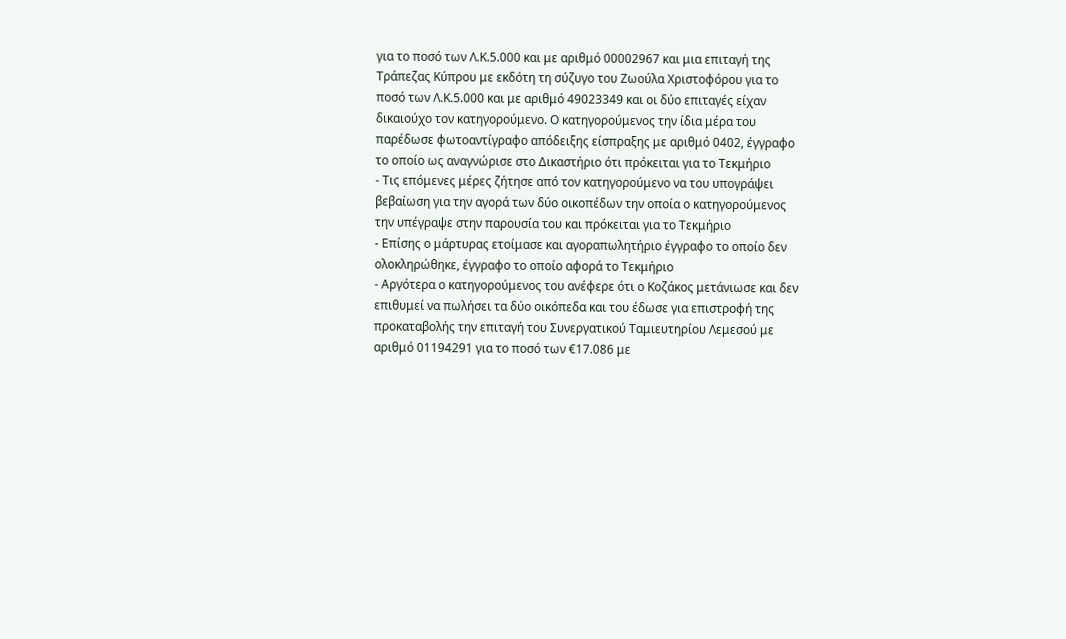για το ποσό των Λ.Κ.5.000 και με αριθμό 00002967 και μια επιταγή της Τράπεζας Κύπρου με εκδότη τη σύζυγο του Ζωούλα Χριστοφόρου για το ποσό των Λ.Κ.5.000 και με αριθμό 49023349 και οι δύο επιταγές είχαν δικαιούχο τον κατηγορούμενο. Ο κατηγορούμενος την ίδια μέρα του παρέδωσε φωτοαντίγραφο απόδειξης είσπραξης με αριθμό 0402, έγγραφο το οποίο ως αναγνώρισε στο Δικαστήριο ότι πρόκειται για το Τεκμήριο
- Τις επόμενες μέρες ζήτησε από τον κατηγορούμενο να του υπογράψει βεβαίωση για την αγορά των δύο οικοπέδων την οποία ο κατηγορούμενος την υπέγραψε στην παρουσία του και πρόκειται για το Τεκμήριο
- Επίσης ο μάρτυρας ετοίμασε και αγοραπωλητήριο έγγραφο το οποίο δεν ολοκληρώθηκε, έγγραφο το οποίο αφορά το Τεκμήριο
- Αργότερα ο κατηγορούμενος του ανέφερε ότι ο Κοζάκος μετάνιωσε και δεν επιθυμεί να πωλήσει τα δύο οικόπεδα και του έδωσε για επιστροφή της προκαταβολής την επιταγή του Συνεργατικού Ταμιευτηρίου Λεμεσού με αριθμό 01194291 για το ποσό των €17.086 με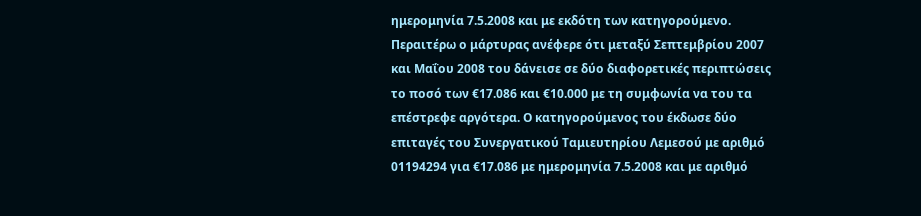ημερομηνία 7.5.2008 και με εκδότη των κατηγορούμενο. Περαιτέρω ο μάρτυρας ανέφερε ότι μεταξύ Σεπτεμβρίου 2007 και Μαΐου 2008 του δάνεισε σε δύο διαφορετικές περιπτώσεις το ποσό των €17.086 και €10.000 με τη συμφωνία να του τα επέστρεφε αργότερα. Ο κατηγορούμενος του έκδωσε δύο επιταγές του Συνεργατικού Ταμιευτηρίου Λεμεσού με αριθμό 01194294 για €17.086 με ημερομηνία 7.5.2008 και με αριθμό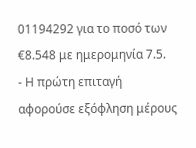01194292 για το ποσό των €8.548 με ημερομηνία 7.5.
- Η πρώτη επιταγή αφορούσε εξόφληση μέρους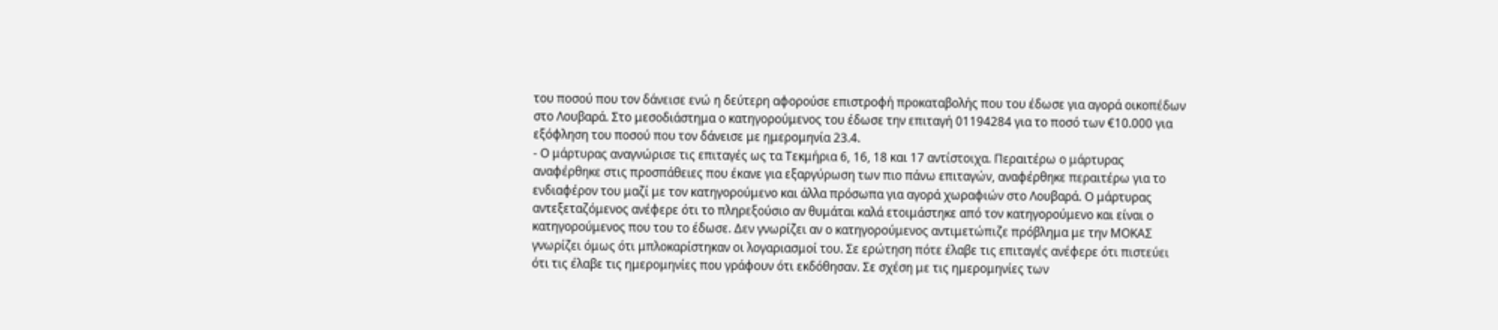του ποσού που τον δάνεισε ενώ η δεύτερη αφορούσε επιστροφή προκαταβολής που του έδωσε για αγορά οικοπέδων στο Λουβαρά. Στο μεσοδιάστημα ο κατηγορούμενος του έδωσε την επιταγή 01194284 για το ποσό των €10.000 για εξόφληση του ποσού που τον δάνεισε με ημερομηνία 23.4.
- Ο μάρτυρας αναγνώρισε τις επιταγές ως τα Τεκμήρια 6, 16, 18 και 17 αντίστοιχα. Περαιτέρω ο μάρτυρας αναφέρθηκε στις προσπάθειες που έκανε για εξαργύρωση των πιο πάνω επιταγών, αναφέρθηκε περαιτέρω για το ενδιαφέρον του μαζί με τον κατηγορούμενο και άλλα πρόσωπα για αγορά χωραφιών στο Λουβαρά. Ο μάρτυρας αντεξεταζόμενος ανέφερε ότι το πληρεξούσιο αν θυμάται καλά ετοιμάστηκε από τον κατηγορούμενο και είναι ο κατηγορούμενος που του το έδωσε. Δεν γνωρίζει αν ο κατηγορούμενος αντιμετώπιζε πρόβλημα με την ΜΟΚΑΣ γνωρίζει όμως ότι μπλοκαρίστηκαν οι λογαριασμοί του. Σε ερώτηση πότε έλαβε τις επιταγές ανέφερε ότι πιστεύει ότι τις έλαβε τις ημερομηνίες που γράφουν ότι εκδόθησαν. Σε σχέση με τις ημερομηνίες των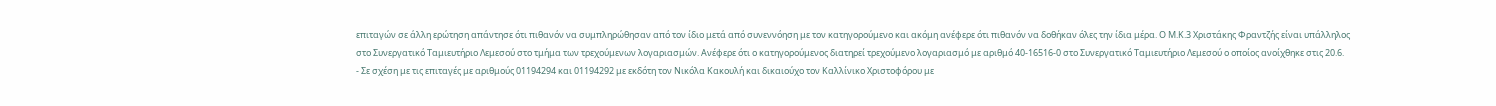επιταγών σε άλλη ερώτηση απάντησε ότι πιθανόν να συμπληρώθησαν από τον ίδιο μετά από συνεννόηση με τον κατηγορούμενο και ακόμη ανέφερε ότι πιθανόν να δοθήκαν όλες την ίδια μέρα. Ο Μ.Κ.3 Χριστάκης Φραντζής είναι υπάλληλος στο Συνεργατικό Ταμιευτήριο Λεμεσού στο τμήμα των τρεχούμενων λογαριασμών. Ανέφερε ότι ο κατηγορούμενος διατηρεί τρεχούμενο λογαριασμό με αριθμό 40-16516-0 στο Συνεργατικό Ταμιευτήριο Λεμεσού ο οποίος ανοίχθηκε στις 20.6.
- Σε σχέση με τις επιταγές με αριθμούς 01194294 και 01194292 με εκδότη τον Νικόλα Κακουλή και δικαιούχο τον Καλλίνικο Χριστοφόρου με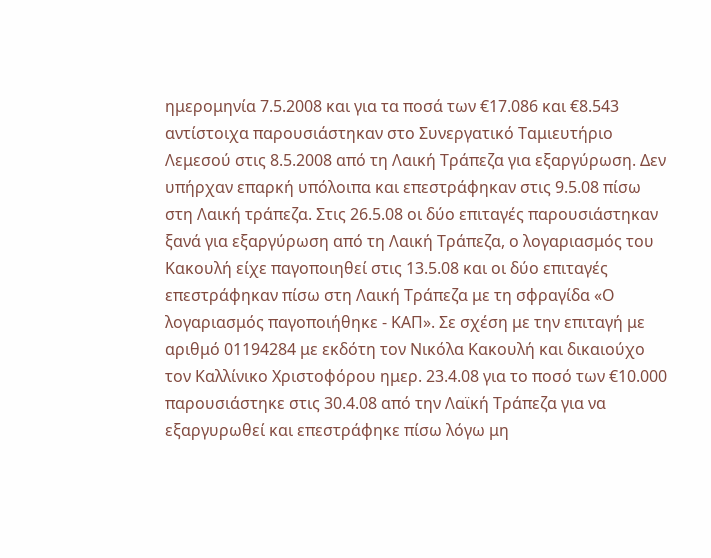ημερομηνία 7.5.2008 και για τα ποσά των €17.086 και €8.543 αντίστοιχα παρουσιάστηκαν στο Συνεργατικό Ταμιευτήριο Λεμεσού στις 8.5.2008 από τη Λαική Τράπεζα για εξαργύρωση. Δεν υπήρχαν επαρκή υπόλοιπα και επεστράφηκαν στις 9.5.08 πίσω στη Λαική τράπεζα. Στις 26.5.08 οι δύο επιταγές παρουσιάστηκαν ξανά για εξαργύρωση από τη Λαική Τράπεζα, ο λογαριασμός του Κακουλή είχε παγοποιηθεί στις 13.5.08 και οι δύο επιταγές επεστράφηκαν πίσω στη Λαική Τράπεζα με τη σφραγίδα «Ο λογαριασμός παγοποιήθηκε - ΚΑΠ». Σε σχέση με την επιταγή με αριθμό 01194284 με εκδότη τον Νικόλα Κακουλή και δικαιούχο τον Καλλίνικο Χριστοφόρου ημερ. 23.4.08 για το ποσό των €10.000 παρουσιάστηκε στις 30.4.08 από την Λαϊκή Τράπεζα για να εξαργυρωθεί και επεστράφηκε πίσω λόγω μη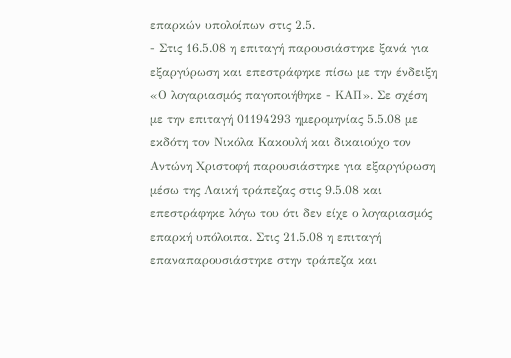επαρκών υπολοίπων στις 2.5.
- Στις 16.5.08 η επιταγή παρουσιάστηκε ξανά για εξαργύρωση και επεστράφηκε πίσω με την ένδειξη «Ο λογαριασμός παγοποιήθηκε - ΚΑΠ». Σε σχέση με την επιταγή 01194293 ημερομηνίας 5.5.08 με εκδότη τον Νικόλα Κακουλή και δικαιούχο τον Αντώνη Χριστοφή παρουσιάστηκε για εξαργύρωση μέσω της Λαική τράπεζας στις 9.5.08 και επεστράφηκε λόγω του ότι δεν είχε ο λογαριασμός επαρκή υπόλοιπα. Στις 21.5.08 η επιταγή επαναπαρουσιάστηκε στην τράπεζα και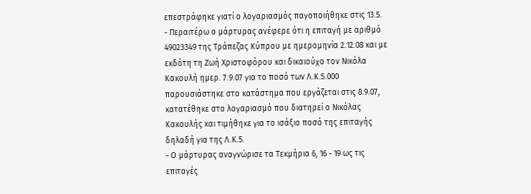επεστράφηκε γιατί ο λογαριασμός παγοποιήθηκε στις 13.5.
- Περαιτέρω ο μάρτυρας ανέφερε ότι η επιταγή με αριθμό 49023349 της Τράπεζας Κύπρου με ημερομηνία 2.12.08 και με εκδότη τη Ζωή Χριστοφόρου και δικαιούχο τον Νικόλα Κακουλή ημερ. 7.9.07 για το ποσό των Λ.Κ.5.000 παρουσιάστηκε στο κατάστημα που εργάζεται στις 8.9.07, κατατέθηκε στο λογαριασμό που διατηρεί ο Νικόλας Κακουλής και τιμήθηκε για το ισάξιο ποσό της επιταγής δηλαδή για της Λ.Κ.5.
- Ο μάρτυρας αναγνώρισε τα Τεκμήρια 6, 16 - 19 ως τις επιταγές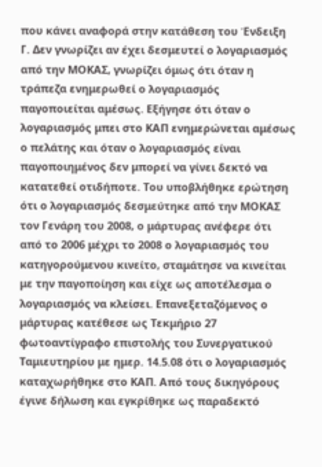που κάνει αναφορά στην κατάθεση του Ένδειξη Γ. Δεν γνωρίζει αν έχει δεσμευτεί ο λογαριασμός από την ΜΟΚΑΣ, γνωρίζει όμως ότι όταν η τράπεζα ενημερωθεί ο λογαριασμός παγοποιείται αμέσως. Εξήγησε ότι όταν ο λογαριασμός μπει στο ΚΑΠ ενημερώνεται αμέσως ο πελάτης και όταν ο λογαριασμός είναι παγοποιημένος δεν μπορεί να γίνει δεκτό να κατατεθεί οτιδήποτε. Του υποβλήθηκε ερώτηση ότι ο λογαριασμός δεσμεύτηκε από την ΜΟΚΑΣ τον Γενάρη του 2008, ο μάρτυρας ανέφερε ότι από το 2006 μέχρι το 2008 ο λογαριασμός του κατηγορούμενου κινείτο, σταμάτησε να κινείται με την παγοποίηση και είχε ως αποτέλεσμα ο λογαριασμός να κλείσει. Επανεξεταζόμενος ο μάρτυρας κατέθεσε ως Τεκμήριο 27 φωτοαντίγραφο επιστολής του Συνεργατικού Ταμιευτηρίου με ημερ. 14.5.08 ότι ο λογαριασμός καταχωρήθηκε στο ΚΑΠ. Από τους δικηγόρους έγινε δήλωση και εγκρίθηκε ως παραδεκτό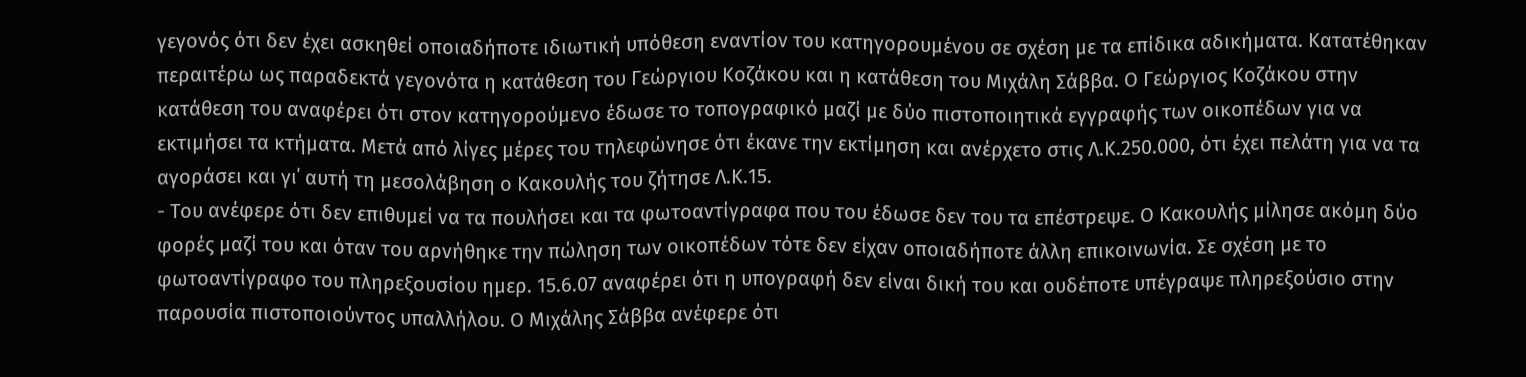γεγονός ότι δεν έχει ασκηθεί οποιαδήποτε ιδιωτική υπόθεση εναντίον του κατηγορουμένου σε σχέση με τα επίδικα αδικήματα. Κατατέθηκαν περαιτέρω ως παραδεκτά γεγονότα η κατάθεση του Γεώργιου Κοζάκου και η κατάθεση του Μιχάλη Σάββα. Ο Γεώργιος Κοζάκου στην κατάθεση του αναφέρει ότι στον κατηγορούμενο έδωσε το τοπογραφικό μαζί με δύο πιστοποιητικά εγγραφής των οικοπέδων για να εκτιμήσει τα κτήματα. Μετά από λίγες μέρες του τηλεφώνησε ότι έκανε την εκτίμηση και ανέρχετο στις Λ.Κ.250.000, ότι έχει πελάτη για να τα αγοράσει και γι΄ αυτή τη μεσολάβηση ο Κακουλής του ζήτησε Λ.Κ.15.
- Του ανέφερε ότι δεν επιθυμεί να τα πουλήσει και τα φωτοαντίγραφα που του έδωσε δεν του τα επέστρεψε. Ο Κακουλής μίλησε ακόμη δύο φορές μαζί του και όταν του αρνήθηκε την πώληση των οικοπέδων τότε δεν είχαν οποιαδήποτε άλλη επικοινωνία. Σε σχέση με το φωτοαντίγραφο του πληρεξουσίου ημερ. 15.6.07 αναφέρει ότι η υπογραφή δεν είναι δική του και ουδέποτε υπέγραψε πληρεξούσιο στην παρουσία πιστοποιούντος υπαλλήλου. Ο Μιχάλης Σάββα ανέφερε ότι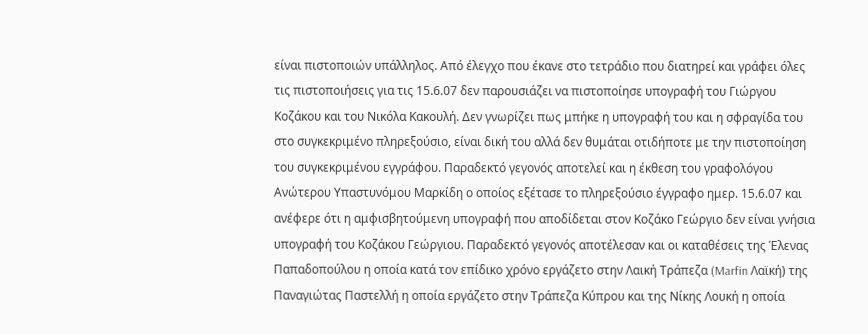είναι πιστοποιών υπάλληλος. Από έλεγχο που έκανε στο τετράδιο που διατηρεί και γράφει όλες τις πιστοποιήσεις για τις 15.6.07 δεν παρουσιάζει να πιστοποίησε υπογραφή του Γιώργου Κοζάκου και του Νικόλα Κακουλή. Δεν γνωρίζει πως μπήκε η υπογραφή του και η σφραγίδα του στο συγκεκριμένο πληρεξούσιο, είναι δική του αλλά δεν θυμάται οτιδήποτε με την πιστοποίηση του συγκεκριμένου εγγράφου. Παραδεκτό γεγονός αποτελεί και η έκθεση του γραφολόγου Ανώτερου Υπαστυνόμου Μαρκίδη ο οποίος εξέτασε το πληρεξούσιο έγγραφο ημερ. 15.6.07 και ανέφερε ότι η αμφισβητούμενη υπογραφή που αποδίδεται στον Κοζάκο Γεώργιο δεν είναι γνήσια υπογραφή του Κοζάκου Γεώργιου. Παραδεκτό γεγονός αποτέλεσαν και οι καταθέσεις της Έλενας Παπαδοπούλου η οποία κατά τον επίδικο χρόνο εργάζετο στην Λαική Τράπεζα (Marfin Λαϊκή) της Παναγιώτας Παστελλή η οποία εργάζετο στην Τράπεζα Κύπρου και της Νίκης Λουκή η οποία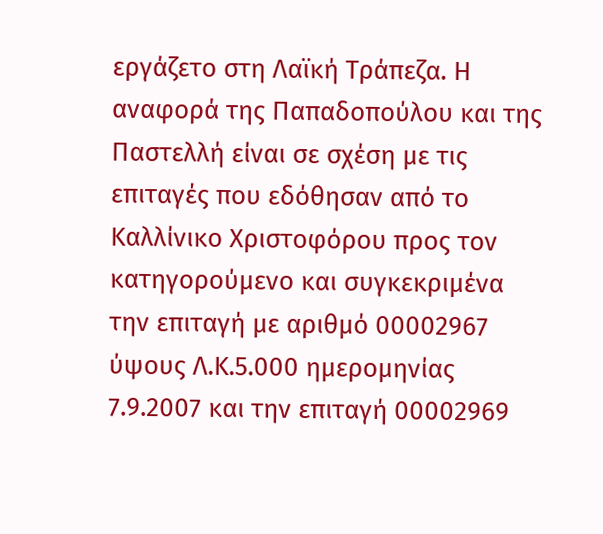εργάζετο στη Λαϊκή Τράπεζα. Η αναφορά της Παπαδοπούλου και της Παστελλή είναι σε σχέση με τις επιταγές που εδόθησαν από το Καλλίνικο Χριστοφόρου προς τον κατηγορούμενο και συγκεκριμένα την επιταγή με αριθμό 00002967 ύψους Λ.Κ.5.000 ημερομηνίας 7.9.2007 και την επιταγή 00002969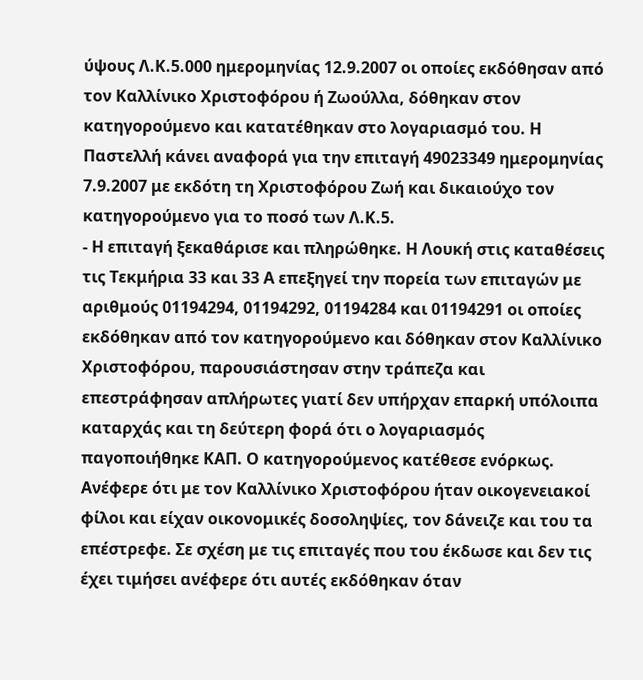ύψους Λ.Κ.5.000 ημερομηνίας 12.9.2007 οι οποίες εκδόθησαν από τον Καλλίνικο Χριστοφόρου ή Ζωούλλα, δόθηκαν στον κατηγορούμενο και κατατέθηκαν στο λογαριασμό του. Η Παστελλή κάνει αναφορά για την επιταγή 49023349 ημερομηνίας 7.9.2007 με εκδότη τη Χριστοφόρου Ζωή και δικαιούχο τον κατηγορούμενο για το ποσό των Λ.Κ.5.
- Η επιταγή ξεκαθάρισε και πληρώθηκε. Η Λουκή στις καταθέσεις τις Τεκμήρια 33 και 33 Α επεξηγεί την πορεία των επιταγών με αριθμούς 01194294, 01194292, 01194284 και 01194291 οι οποίες εκδόθηκαν από τον κατηγορούμενο και δόθηκαν στον Καλλίνικο Χριστοφόρου, παρουσιάστησαν στην τράπεζα και επεστράφησαν απλήρωτες γιατί δεν υπήρχαν επαρκή υπόλοιπα καταρχάς και τη δεύτερη φορά ότι ο λογαριασμός παγοποιήθηκε ΚΑΠ. Ο κατηγορούμενος κατέθεσε ενόρκως. Ανέφερε ότι με τον Καλλίνικο Χριστοφόρου ήταν οικογενειακοί φίλοι και είχαν οικονομικές δοσοληψίες, τον δάνειζε και του τα επέστρεφε. Σε σχέση με τις επιταγές που του έκδωσε και δεν τις έχει τιμήσει ανέφερε ότι αυτές εκδόθηκαν όταν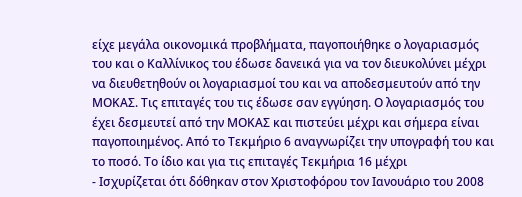είχε μεγάλα οικονομικά προβλήματα, παγοποιήθηκε ο λογαριασμός του και ο Καλλίνικος του έδωσε δανεικά για να τον διευκολύνει μέχρι να διευθετηθούν οι λογαριασμοί του και να αποδεσμευτούν από την ΜΟΚΑΣ. Τις επιταγές του τις έδωσε σαν εγγύηση. Ο λογαριασμός του έχει δεσμευτεί από την ΜΟΚΑΣ και πιστεύει μέχρι και σήμερα είναι παγοποιημένος. Από το Τεκμήριο 6 αναγνωρίζει την υπογραφή του και το ποσό. Το ίδιο και για τις επιταγές Τεκμήρια 16 μέχρι
- Ισχυρίζεται ότι δόθηκαν στον Χριστοφόρου τον Ιανουάριο του 2008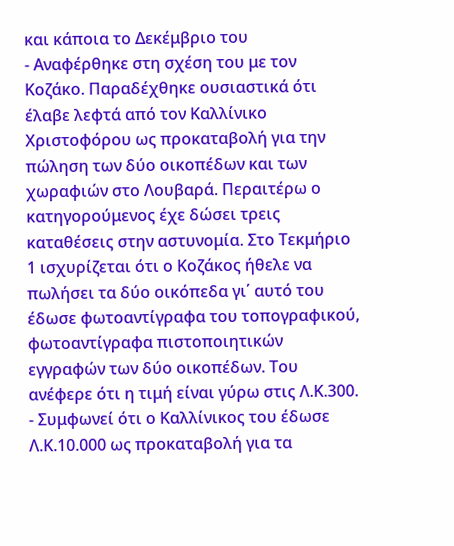και κάποια το Δεκέμβριο του
- Αναφέρθηκε στη σχέση του με τον Κοζάκο. Παραδέχθηκε ουσιαστικά ότι έλαβε λεφτά από τον Καλλίνικο Χριστοφόρου ως προκαταβολή για την πώληση των δύο οικοπέδων και των χωραφιών στο Λουβαρά. Περαιτέρω ο κατηγορούμενος έχε δώσει τρεις καταθέσεις στην αστυνομία. Στο Τεκμήριο 1 ισχυρίζεται ότι ο Κοζάκος ήθελε να πωλήσει τα δύο οικόπεδα γι΄ αυτό του έδωσε φωτοαντίγραφα του τοπογραφικού, φωτοαντίγραφα πιστοποιητικών εγγραφών των δύο οικοπέδων. Του ανέφερε ότι η τιμή είναι γύρω στις Λ.Κ.300.
- Συμφωνεί ότι ο Καλλίνικος του έδωσε Λ.Κ.10.000 ως προκαταβολή για τα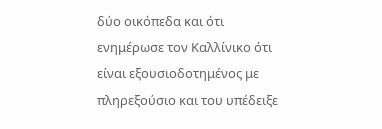δύο οικόπεδα και ότι ενημέρωσε τον Καλλίνικο ότι είναι εξουσιοδοτημένος με πληρεξούσιο και του υπέδειξε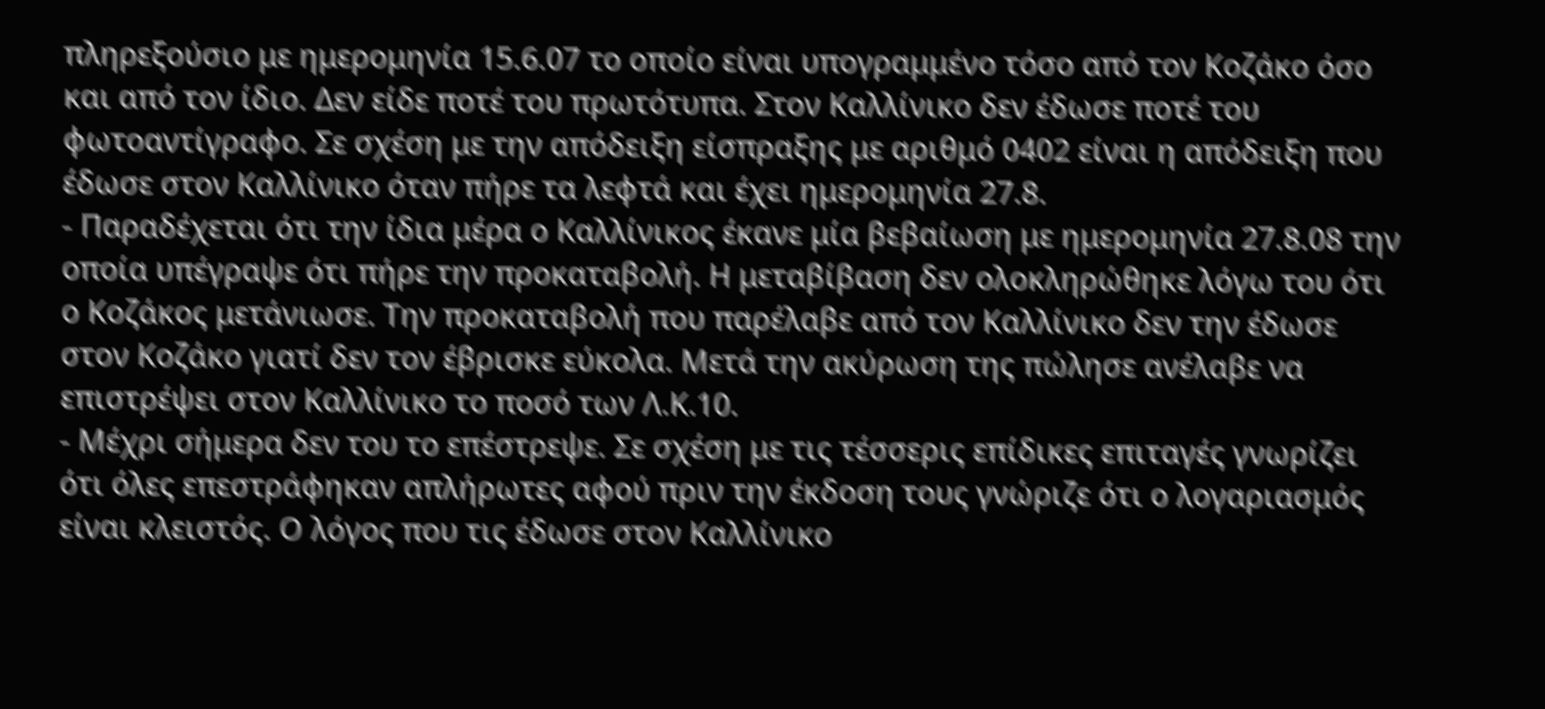πληρεξούσιο με ημερομηνία 15.6.07 το οποίο είναι υπογραμμένο τόσο από τον Κοζάκο όσο και από τον ίδιο. Δεν είδε ποτέ του πρωτότυπα. Στον Καλλίνικο δεν έδωσε ποτέ του φωτοαντίγραφο. Σε σχέση με την απόδειξη είσπραξης με αριθμό 0402 είναι η απόδειξη που έδωσε στον Καλλίνικο όταν πήρε τα λεφτά και έχει ημερομηνία 27.8.
- Παραδέχεται ότι την ίδια μέρα ο Καλλίνικος έκανε μία βεβαίωση με ημερομηνία 27.8.08 την οποία υπέγραψε ότι πήρε την προκαταβολή. Η μεταβίβαση δεν ολοκληρώθηκε λόγω του ότι ο Κοζάκος μετάνιωσε. Την προκαταβολή που παρέλαβε από τον Καλλίνικο δεν την έδωσε στον Κοζάκο γιατί δεν τον έβρισκε εύκολα. Μετά την ακύρωση της πώλησε ανέλαβε να επιστρέψει στον Καλλίνικο το ποσό των Λ.Κ.10.
- Μέχρι σήμερα δεν του το επέστρεψε. Σε σχέση με τις τέσσερις επίδικες επιταγές γνωρίζει ότι όλες επεστράφηκαν απλήρωτες αφού πριν την έκδοση τους γνώριζε ότι ο λογαριασμός είναι κλειστός. Ο λόγος που τις έδωσε στον Καλλίνικο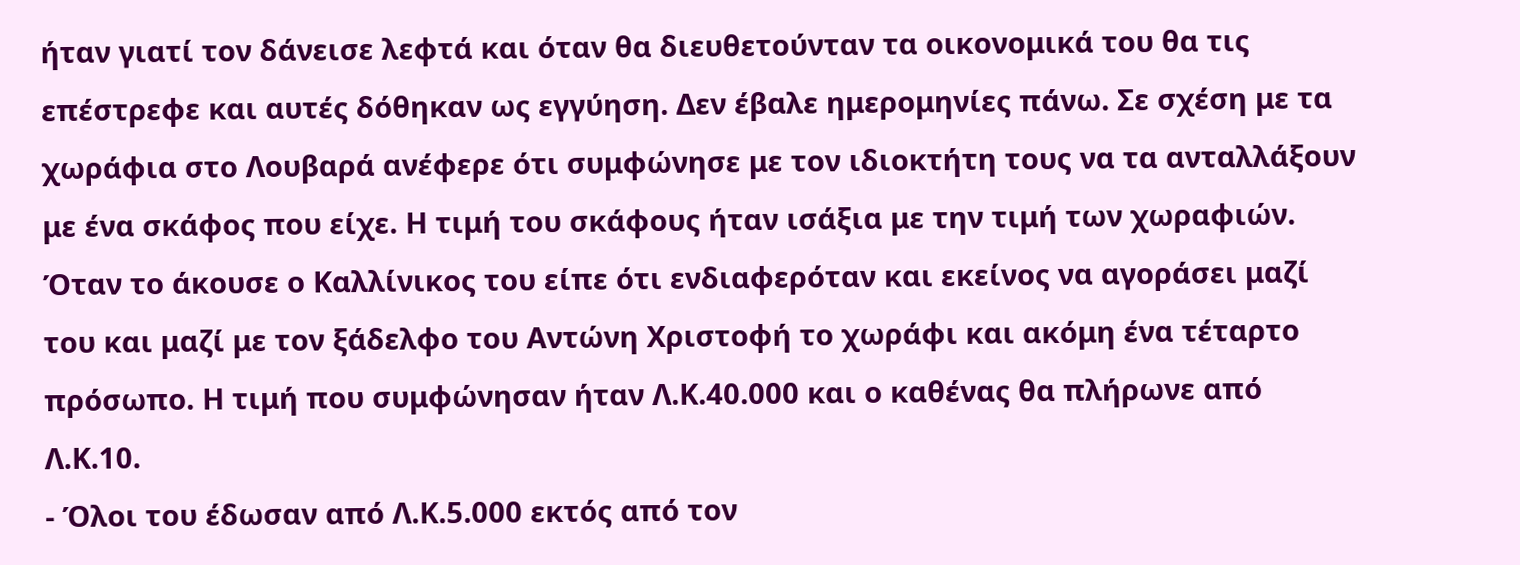ήταν γιατί τον δάνεισε λεφτά και όταν θα διευθετούνταν τα οικονομικά του θα τις επέστρεφε και αυτές δόθηκαν ως εγγύηση. Δεν έβαλε ημερομηνίες πάνω. Σε σχέση με τα χωράφια στο Λουβαρά ανέφερε ότι συμφώνησε με τον ιδιοκτήτη τους να τα ανταλλάξουν με ένα σκάφος που είχε. Η τιμή του σκάφους ήταν ισάξια με την τιμή των χωραφιών. Όταν το άκουσε ο Καλλίνικος του είπε ότι ενδιαφερόταν και εκείνος να αγοράσει μαζί του και μαζί με τον ξάδελφο του Αντώνη Χριστοφή το χωράφι και ακόμη ένα τέταρτο πρόσωπο. Η τιμή που συμφώνησαν ήταν Λ.Κ.40.000 και ο καθένας θα πλήρωνε από Λ.Κ.10.
- Όλοι του έδωσαν από Λ.Κ.5.000 εκτός από τον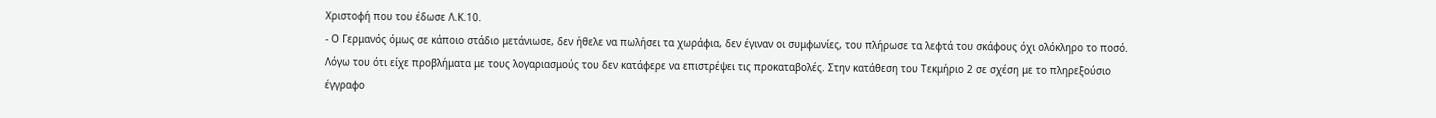Χριστοφή που του έδωσε Λ.Κ.10.
- Ο Γερμανός όμως σε κάποιο στάδιο μετάνιωσε, δεν ήθελε να πωλήσει τα χωράφια, δεν έγιναν οι συμφωνίες, του πλήρωσε τα λεφτά του σκάφους όχι ολόκληρο το ποσό. Λόγω του ότι είχε προβλήματα με τους λογαριασμούς του δεν κατάφερε να επιστρέψει τις προκαταβολές. Στην κατάθεση του Τεκμήριο 2 σε σχέση με το πληρεξούσιο έγγραφο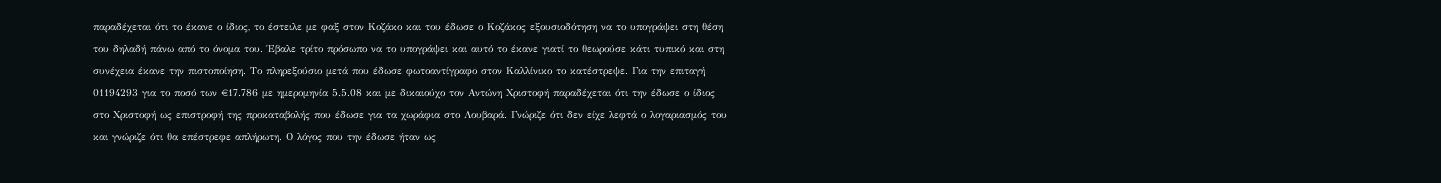παραδέχεται ότι το έκανε ο ίδιος, το έστειλε με φαξ στον Κοζάκο και του έδωσε ο Κοζάκος εξουσιοδότηση να το υπογράψει στη θέση του δηλαδή πάνω από το όνομα του. Έβαλε τρίτο πρόσωπο να το υπογράψει και αυτό το έκανε γιατί το θεωρούσε κάτι τυπικό και στη συνέχεια έκανε την πιστοποίηση. Το πληρεξούσιο μετά που έδωσε φωτοαντίγραφο στον Καλλίνικο το κατέστρεψε. Για την επιταγή 01194293 για το ποσό των €17.786 με ημερομηνία 5.5.08 και με δικαιούχο τον Αντώνη Χριστοφή παραδέχεται ότι την έδωσε ο ίδιος στο Χριστοφή ως επιστροφή της προκαταβολής που έδωσε για τα χωράφια στο Λουβαρά. Γνώριζε ότι δεν είχε λεφτά ο λογαριασμός του και γνώριζε ότι θα επέστρεφε απλήρωτη. Ο λόγος που την έδωσε ήταν ως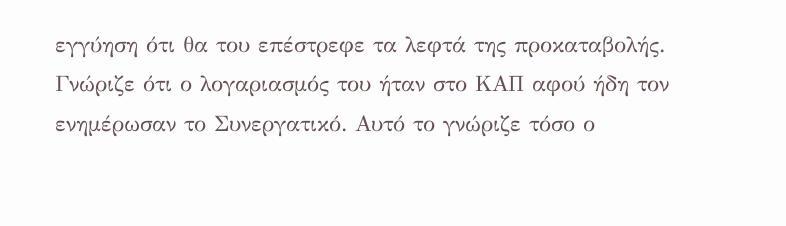εγγύηση ότι θα του επέστρεφε τα λεφτά της προκαταβολής. Γνώριζε ότι ο λογαριασμός του ήταν στο ΚΑΠ αφού ήδη τον ενημέρωσαν το Συνεργατικό. Αυτό το γνώριζε τόσο ο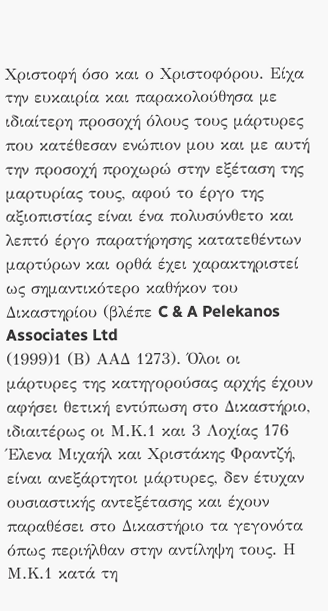Χριστοφή όσο και ο Χριστοφόρου. Είχα την ευκαιρία και παρακολούθησα με ιδιαίτερη προσοχή όλους τους μάρτυρες που κατέθεσαν ενώπιον μου και με αυτή την προσοχή προχωρώ στην εξέταση της μαρτυρίας τους, αφού το έργο της αξιοπιστίας είναι ένα πολυσύνθετο και λεπτό έργο παρατήρησης κατατεθέντων μαρτύρων και ορθά έχει χαρακτηριστεί ως σημαντικότερο καθήκον του Δικαστηρίου (βλέπε C & A Pelekanos Associates Ltd
(1999)1 (Β) ΑΑΔ 1273). Όλοι οι μάρτυρες της κατηγορούσας αρχής έχουν αφήσει θετική εντύπωση στο Δικαστήριο, ιδιαιτέρως οι Μ.Κ.1 και 3 Λοχίας 176 Έλενα Μιχαήλ και Χριστάκης Φραντζή, είναι ανεξάρτητοι μάρτυρες, δεν έτυχαν ουσιαστικής αντεξέτασης και έχουν παραθέσει στο Δικαστήριο τα γεγονότα όπως περιήλθαν στην αντίληψη τους. Η Μ.Κ.1 κατά τη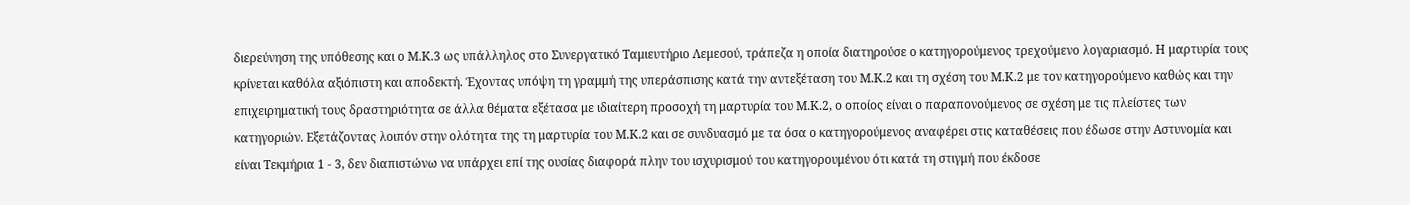διερεύνηση της υπόθεσης και ο Μ.Κ.3 ως υπάλληλος στο Συνεργατικό Ταμιευτήριο Λεμεσού, τράπεζα η οποία διατηρούσε ο κατηγορούμενος τρεχούμενο λογαριασμό. Η μαρτυρία τους κρίνεται καθόλα αξιόπιστη και αποδεκτή. Έχοντας υπόψη τη γραμμή της υπεράσπισης κατά την αντεξέταση του Μ.Κ.2 και τη σχέση του Μ.Κ.2 με τον κατηγορούμενο καθώς και την επιχειρηματική τους δραστηριότητα σε άλλα θέματα εξέτασα με ιδιαίτερη προσοχή τη μαρτυρία του Μ.Κ.2, ο οποίος είναι ο παραπονούμενος σε σχέση με τις πλείστες των κατηγοριών. Εξετάζοντας λοιπόν στην ολότητα της τη μαρτυρία του Μ.Κ.2 και σε συνδυασμό με τα όσα ο κατηγορούμενος αναφέρει στις καταθέσεις που έδωσε στην Αστυνομία και είναι Τεκμήρια 1 - 3, δεν διαπιστώνω να υπάρχει επί της ουσίας διαφορά πλην του ισχυρισμού του κατηγορουμένου ότι κατά τη στιγμή που έκδοσε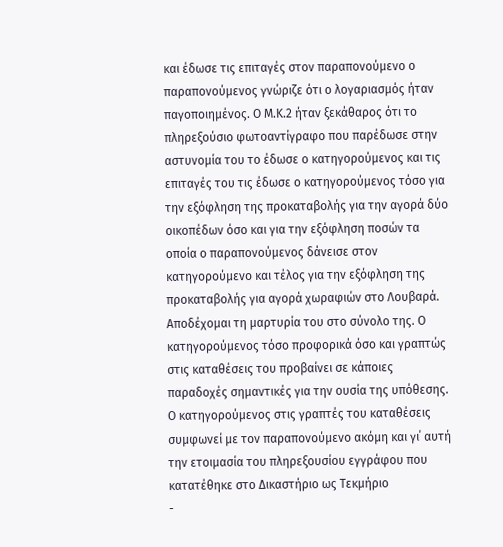και έδωσε τις επιταγές στον παραπονούμενο ο παραπονούμενος γνώριζε ότι ο λογαριασμός ήταν παγοποιημένος. Ο Μ.Κ.2 ήταν ξεκάθαρος ότι το πληρεξούσιο φωτοαντίγραφο που παρέδωσε στην αστυνομία του το έδωσε ο κατηγορούμενος και τις επιταγές του τις έδωσε ο κατηγορούμενος τόσο για την εξόφληση της προκαταβολής για την αγορά δύο οικοπέδων όσο και για την εξόφληση ποσών τα οποία ο παραπονούμενος δάνεισε στον κατηγορούμενο και τέλος για την εξόφληση της προκαταβολής για αγορά χωραφιών στο Λουβαρά. Αποδέχομαι τη μαρτυρία του στο σύνολο της. Ο κατηγορούμενος τόσο προφορικά όσο και γραπτώς στις καταθέσεις του προβαίνει σε κάποιες παραδοχές σημαντικές για την ουσία της υπόθεσης. Ο κατηγορούμενος στις γραπτές του καταθέσεις συμφωνεί με τον παραπονούμενο ακόμη και γι΄ αυτή την ετοιμασία του πληρεξουσίου εγγράφου που κατατέθηκε στο Δικαστήριο ως Τεκμήριο
-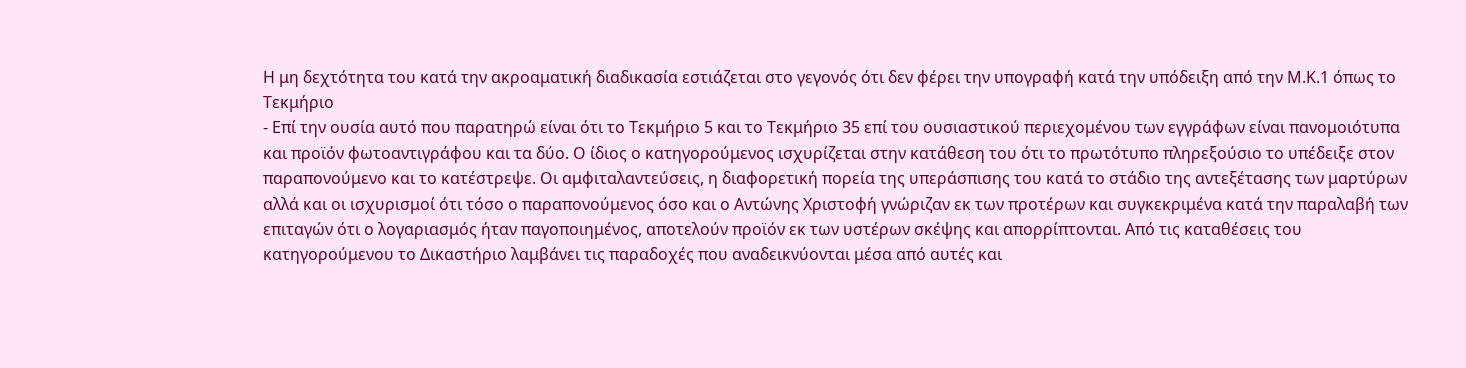Η μη δεχτότητα του κατά την ακροαματική διαδικασία εστιάζεται στο γεγονός ότι δεν φέρει την υπογραφή κατά την υπόδειξη από την Μ.Κ.1 όπως το Τεκμήριο
- Επί την ουσία αυτό που παρατηρώ είναι ότι το Τεκμήριο 5 και το Τεκμήριο 35 επί του ουσιαστικού περιεχομένου των εγγράφων είναι πανομοιότυπα και προϊόν φωτοαντιγράφου και τα δύο. Ο ίδιος ο κατηγορούμενος ισχυρίζεται στην κατάθεση του ότι το πρωτότυπο πληρεξούσιο το υπέδειξε στον παραπονούμενο και το κατέστρεψε. Οι αμφιταλαντεύσεις, η διαφορετική πορεία της υπεράσπισης του κατά το στάδιο της αντεξέτασης των μαρτύρων αλλά και οι ισχυρισμοί ότι τόσο ο παραπονούμενος όσο και ο Αντώνης Χριστοφή γνώριζαν εκ των προτέρων και συγκεκριμένα κατά την παραλαβή των επιταγών ότι ο λογαριασμός ήταν παγοποιημένος, αποτελούν προϊόν εκ των υστέρων σκέψης και απορρίπτονται. Από τις καταθέσεις του κατηγορούμενου το Δικαστήριο λαμβάνει τις παραδοχές που αναδεικνύονται μέσα από αυτές και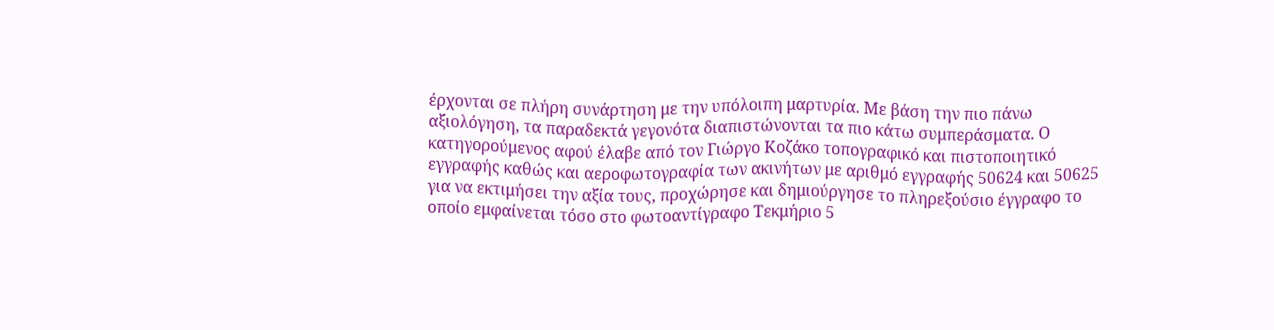έρχονται σε πλήρη συνάρτηση με την υπόλοιπη μαρτυρία. Με βάση την πιο πάνω αξιολόγηση, τα παραδεκτά γεγονότα διαπιστώνονται τα πιο κάτω συμπεράσματα. Ο κατηγορούμενος αφού έλαβε από τον Γιώργο Κοζάκο τοπογραφικό και πιστοποιητικό εγγραφής καθώς και αεροφωτογραφία των ακινήτων με αριθμό εγγραφής 50624 και 50625 για να εκτιμήσει την αξία τους, προχώρησε και δημιούργησε το πληρεξούσιο έγγραφο το οποίο εμφαίνεται τόσο στο φωτοαντίγραφο Τεκμήριο 5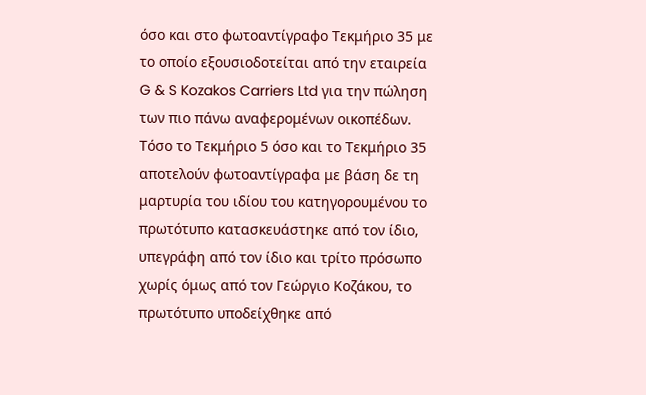όσο και στο φωτοαντίγραφο Τεκμήριο 35 με το οποίο εξουσιοδοτείται από την εταιρεία G & S Kozakos Carriers Ltd για την πώληση των πιο πάνω αναφερομένων οικοπέδων. Τόσο το Τεκμήριο 5 όσο και το Τεκμήριο 35 αποτελούν φωτοαντίγραφα με βάση δε τη μαρτυρία του ιδίου του κατηγορουμένου το πρωτότυπο κατασκευάστηκε από τον ίδιο, υπεγράφη από τον ίδιο και τρίτο πρόσωπο χωρίς όμως από τον Γεώργιο Κοζάκου, το πρωτότυπο υποδείχθηκε από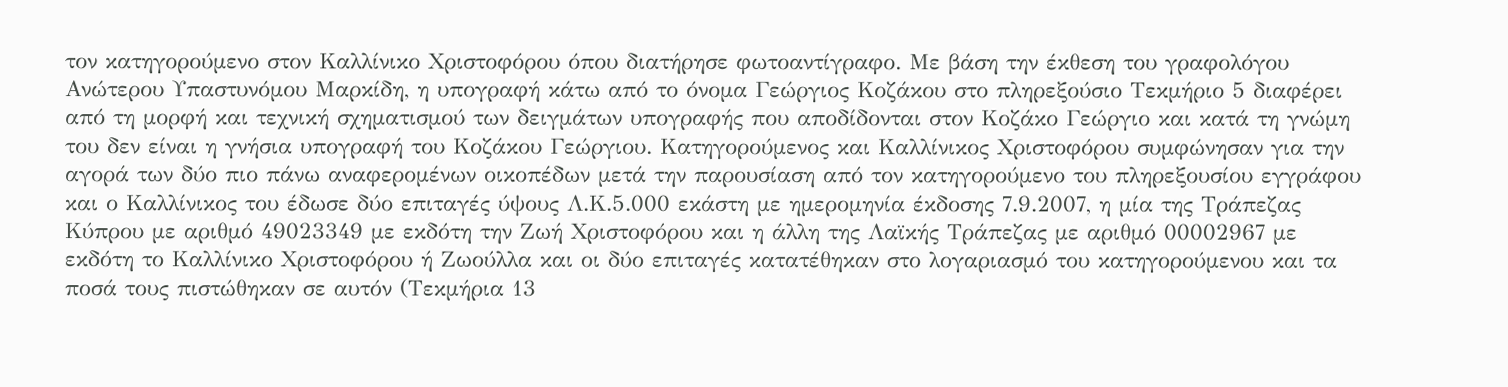τον κατηγορούμενο στον Καλλίνικο Χριστοφόρου όπου διατήρησε φωτοαντίγραφο. Με βάση την έκθεση του γραφολόγου Ανώτερου Υπαστυνόμου Μαρκίδη, η υπογραφή κάτω από το όνομα Γεώργιος Κοζάκου στο πληρεξούσιο Τεκμήριο 5 διαφέρει από τη μορφή και τεχνική σχηματισμού των δειγμάτων υπογραφής που αποδίδονται στον Κοζάκο Γεώργιο και κατά τη γνώμη του δεν είναι η γνήσια υπογραφή του Κοζάκου Γεώργιου. Κατηγορούμενος και Καλλίνικος Χριστοφόρου συμφώνησαν για την αγορά των δύο πιο πάνω αναφερομένων οικοπέδων μετά την παρουσίαση από τον κατηγορούμενο του πληρεξουσίου εγγράφου και ο Καλλίνικος του έδωσε δύο επιταγές ύψους Λ.Κ.5.000 εκάστη με ημερομηνία έκδοσης 7.9.2007, η μία της Τράπεζας Κύπρου με αριθμό 49023349 με εκδότη την Ζωή Χριστοφόρου και η άλλη της Λαϊκής Τράπεζας με αριθμό 00002967 με εκδότη το Καλλίνικο Χριστοφόρου ή Ζωούλλα και οι δύο επιταγές κατατέθηκαν στο λογαριασμό του κατηγορούμενου και τα ποσά τους πιστώθηκαν σε αυτόν (Τεκμήρια 13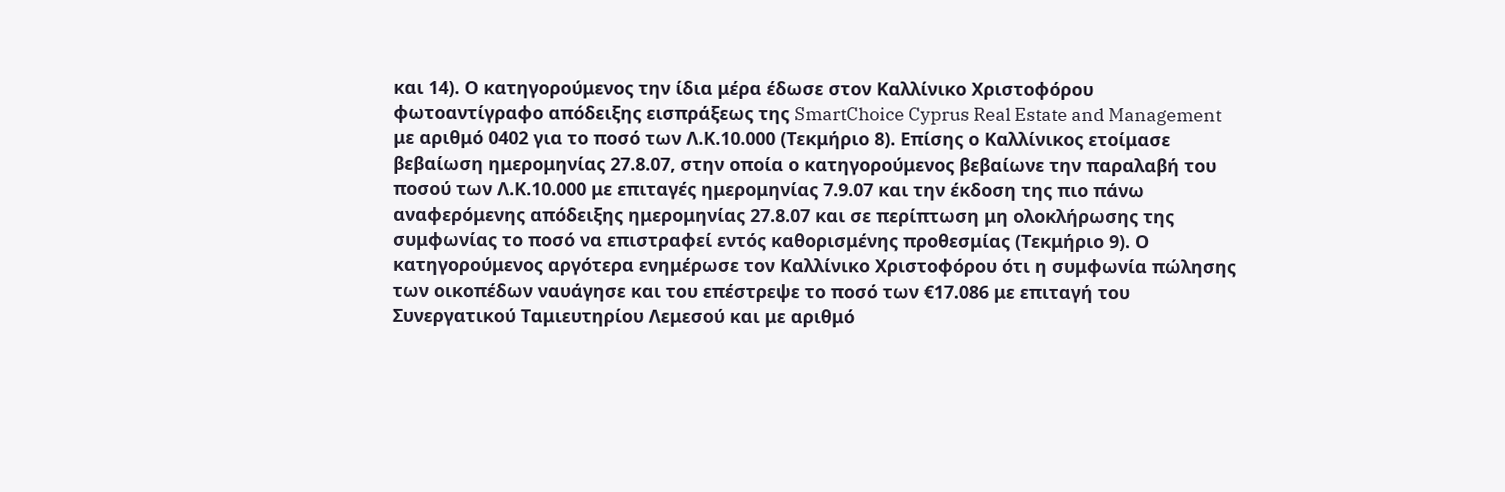και 14). Ο κατηγορούμενος την ίδια μέρα έδωσε στον Καλλίνικο Χριστοφόρου φωτοαντίγραφο απόδειξης εισπράξεως της SmartChoice Cyprus Real Estate and Management με αριθμό 0402 για το ποσό των Λ.Κ.10.000 (Τεκμήριο 8). Επίσης ο Καλλίνικος ετοίμασε βεβαίωση ημερομηνίας 27.8.07, στην οποία ο κατηγορούμενος βεβαίωνε την παραλαβή του ποσού των Λ.Κ.10.000 με επιταγές ημερομηνίας 7.9.07 και την έκδοση της πιο πάνω αναφερόμενης απόδειξης ημερομηνίας 27.8.07 και σε περίπτωση μη ολοκλήρωσης της συμφωνίας το ποσό να επιστραφεί εντός καθορισμένης προθεσμίας (Τεκμήριο 9). Ο κατηγορούμενος αργότερα ενημέρωσε τον Καλλίνικο Χριστοφόρου ότι η συμφωνία πώλησης των οικοπέδων ναυάγησε και του επέστρεψε το ποσό των €17.086 με επιταγή του Συνεργατικού Ταμιευτηρίου Λεμεσού και με αριθμό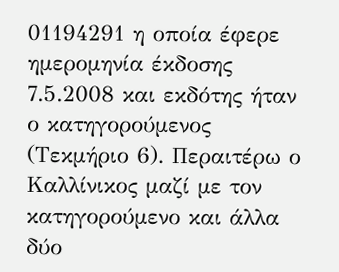01194291 η οποία έφερε ημερομηνία έκδοσης 7.5.2008 και εκδότης ήταν ο κατηγορούμενος (Τεκμήριο 6). Περαιτέρω ο Καλλίνικος μαζί με τον κατηγορούμενο και άλλα δύο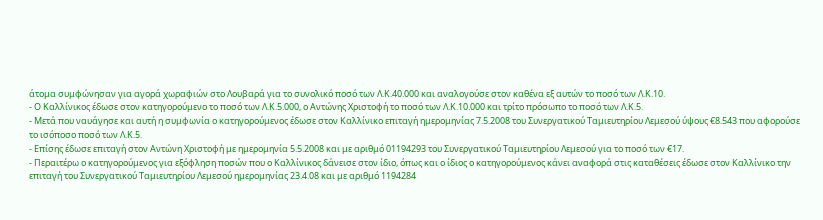άτομα συμφώνησαν για αγορά χωραφιών στο Λουβαρά για το συνολικό ποσό των Λ.Κ.40.000 και αναλογούσε στον καθένα εξ αυτών το ποσό των Λ.Κ.10.
- Ο Καλλίνικος έδωσε στον κατηγορούμενο το ποσό των Λ.Κ.5.000, ο Αντώνης Χριστοφή το ποσό των Λ.Κ.10.000 και τρίτο πρόσωπο το ποσό των Λ.Κ.5.
- Μετά που ναυάγησε και αυτή η συμφωνία ο κατηγορούμενος έδωσε στον Καλλίνικο επιταγή ημερομηνίας 7.5.2008 του Συνεργατικού Ταμιευτηρίου Λεμεσού ύψους €8.543 που αφορούσε το ισόποσο ποσό των Λ.Κ.5.
- Επίσης έδωσε επιταγή στον Αντώνη Χριστοφή με ημερομηνία 5.5.2008 και με αριθμό 01194293 του Συνεργατικού Ταμιευτηρίου Λεμεσού για το ποσό των €17.
- Περαιτέρω ο κατηγορούμενος για εξόφληση ποσών που ο Καλλίνικος δάνεισε στον ίδιο, όπως και ο ίδιος ο κατηγορούμενος κάνει αναφορά στις καταθέσεις έδωσε στον Καλλίνικο την επιταγή του Συνεργατικού Ταμιευτηρίου Λεμεσού ημερομηνίας 23.4.08 και με αριθμό 1194284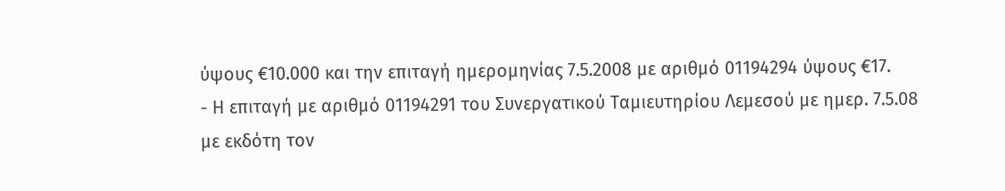ύψους €10.000 και την επιταγή ημερομηνίας 7.5.2008 με αριθμό 01194294 ύψους €17.
- Η επιταγή με αριθμό 01194291 του Συνεργατικού Ταμιευτηρίου Λεμεσού με ημερ. 7.5.08 με εκδότη τον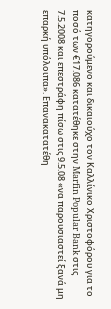κατηγορούμενο και δικαιούχο τον Καλλίνικο Χριστοφόρου για το ποσό των €17.086 κατατέθηκε στην Marfin Popular Bank στις 7.5.2008 και επεστράφη πίσω στις 9.5.08 «να παρουσιαστεί ξανά μη επαρκή υπόλοιπα». Επανακατατέθη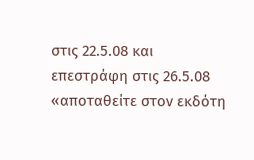στις 22.5.08 και επεστράφη στις 26.5.08 «αποταθείτε στον εκδότη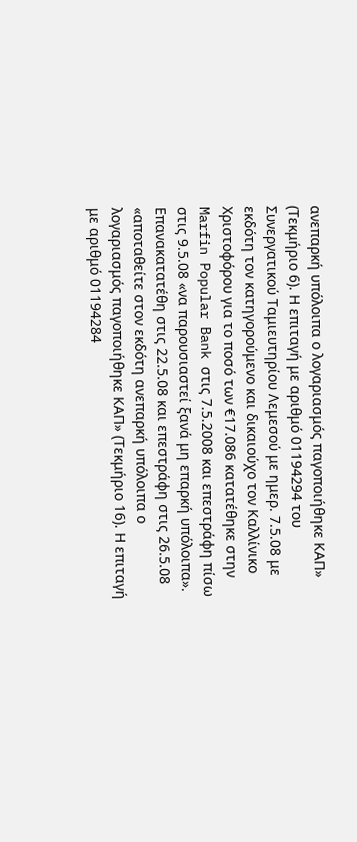ανεπαρκή υπόλοιπα ο λογαριασμός παγοποιήθηκε ΚΑΠ» (Τεκμήριο 6). Η επιταγή με αριθμό 01194294 του Συνεργατικού Ταμιευτηρίου Λεμεσού με ημερ. 7.5.08 με εκδότη τον κατηγορούμενο και δικαιούχο τον Καλλίνικο Χριστοφόρου για το ποσό των €17.086 κατατέθηκε στην Marfin Popular Bank στις 7.5.2008 και επεστράφη πίσω στις 9.5.08 «να παρουσιαστεί ξανά μη επαρκή υπόλοιπα». Επανακατατέθη στις 22.5.08 και επεστράφη στις 26.5.08 «αποταθείτε στον εκδότη ανεπαρκή υπόλοιπα ο λογαριασμός παγοποιήθηκε ΚΑΠ» (Τεκμήριο 16). Η επιταγή με αριθμό 01194284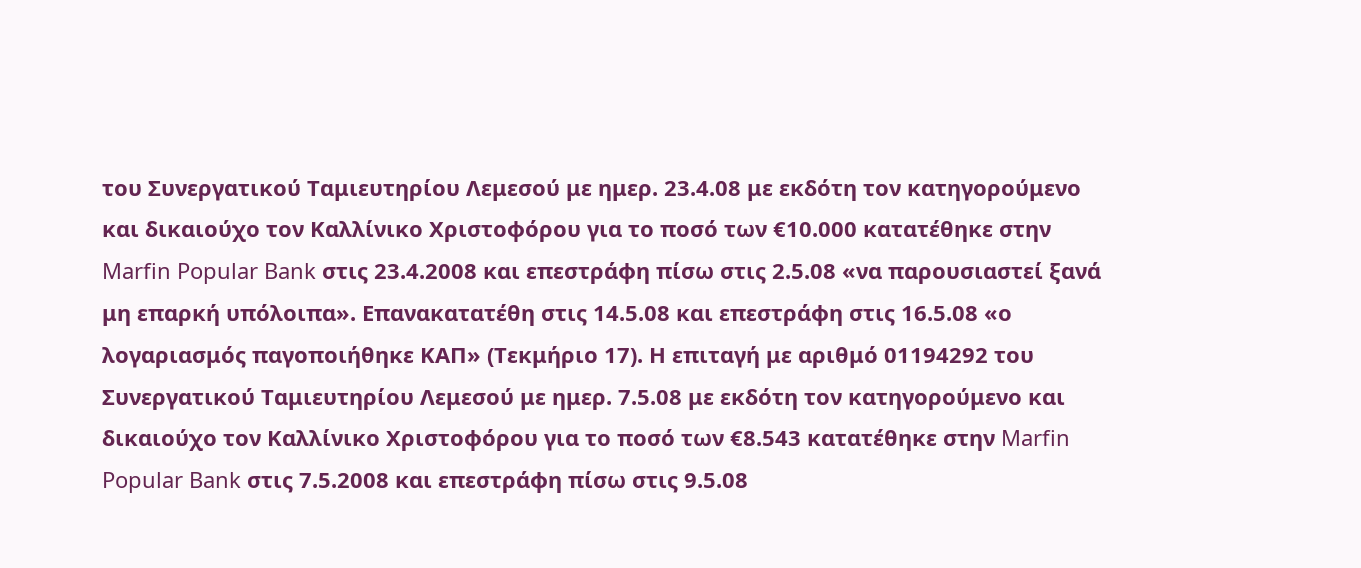του Συνεργατικού Ταμιευτηρίου Λεμεσού με ημερ. 23.4.08 με εκδότη τον κατηγορούμενο και δικαιούχο τον Καλλίνικο Χριστοφόρου για το ποσό των €10.000 κατατέθηκε στην Marfin Popular Bank στις 23.4.2008 και επεστράφη πίσω στις 2.5.08 «να παρουσιαστεί ξανά μη επαρκή υπόλοιπα». Επανακατατέθη στις 14.5.08 και επεστράφη στις 16.5.08 «ο λογαριασμός παγοποιήθηκε ΚΑΠ» (Τεκμήριο 17). Η επιταγή με αριθμό 01194292 του Συνεργατικού Ταμιευτηρίου Λεμεσού με ημερ. 7.5.08 με εκδότη τον κατηγορούμενο και δικαιούχο τον Καλλίνικο Χριστοφόρου για το ποσό των €8.543 κατατέθηκε στην Marfin Popular Bank στις 7.5.2008 και επεστράφη πίσω στις 9.5.08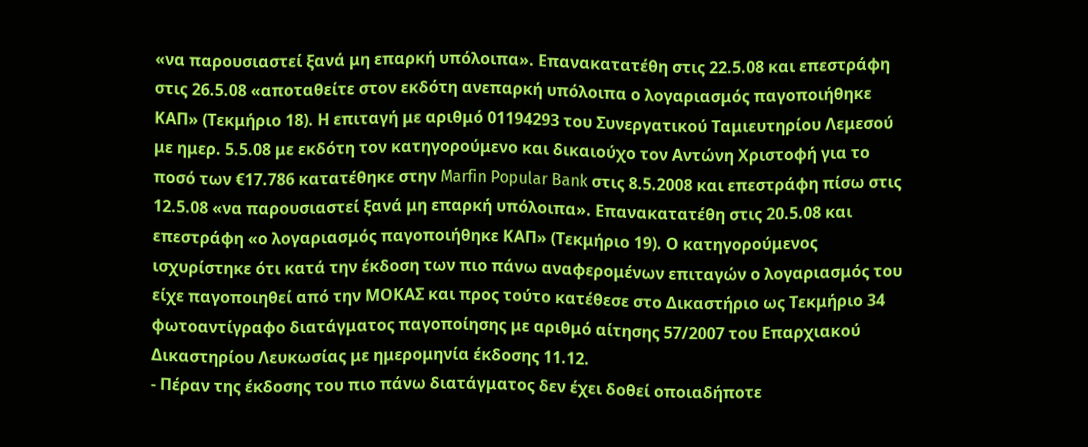«να παρουσιαστεί ξανά μη επαρκή υπόλοιπα». Επανακατατέθη στις 22.5.08 και επεστράφη στις 26.5.08 «αποταθείτε στον εκδότη ανεπαρκή υπόλοιπα ο λογαριασμός παγοποιήθηκε ΚΑΠ» (Τεκμήριο 18). Η επιταγή με αριθμό 01194293 του Συνεργατικού Ταμιευτηρίου Λεμεσού με ημερ. 5.5.08 με εκδότη τον κατηγορούμενο και δικαιούχο τον Αντώνη Χριστοφή για το ποσό των €17.786 κατατέθηκε στην Marfin Popular Bank στις 8.5.2008 και επεστράφη πίσω στις 12.5.08 «να παρουσιαστεί ξανά μη επαρκή υπόλοιπα». Επανακατατέθη στις 20.5.08 και επεστράφη «ο λογαριασμός παγοποιήθηκε ΚΑΠ» (Τεκμήριο 19). Ο κατηγορούμενος ισχυρίστηκε ότι κατά την έκδοση των πιο πάνω αναφερομένων επιταγών ο λογαριασμός του είχε παγοποιηθεί από την ΜΟΚΑΣ και προς τούτο κατέθεσε στο Δικαστήριο ως Τεκμήριο 34 φωτοαντίγραφο διατάγματος παγοποίησης με αριθμό αίτησης 57/2007 του Επαρχιακού Δικαστηρίου Λευκωσίας με ημερομηνία έκδοσης 11.12.
- Πέραν της έκδοσης του πιο πάνω διατάγματος δεν έχει δοθεί οποιαδήποτε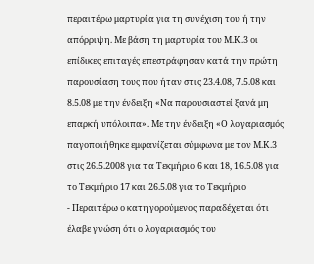περαιτέρω μαρτυρία για τη συνέχιση του ή την απόρριψη. Με βάση τη μαρτυρία του Μ.Κ.3 οι επίδικες επιταγές επεστράφησαν κατά την πρώτη παρουσίαση τους που ήταν στις 23.4.08, 7.5.08 και 8.5.08 με την ένδειξη «Να παρουσιαστεί ξανά μη επαρκή υπόλοιπα». Με την ένδειξη «Ο λογαριασμός παγοποιήθηκε εμφανίζεται σύμφωνα με τον Μ.Κ.3 στις 26.5.2008 για τα Τεκμήριο 6 και 18, 16.5.08 για το Τεκμήριο 17 και 26.5.08 για το Τεκμήριο
- Περαιτέρω ο κατηγορούμενος παραδέχεται ότι έλαβε γνώση ότι ο λογαριασμός του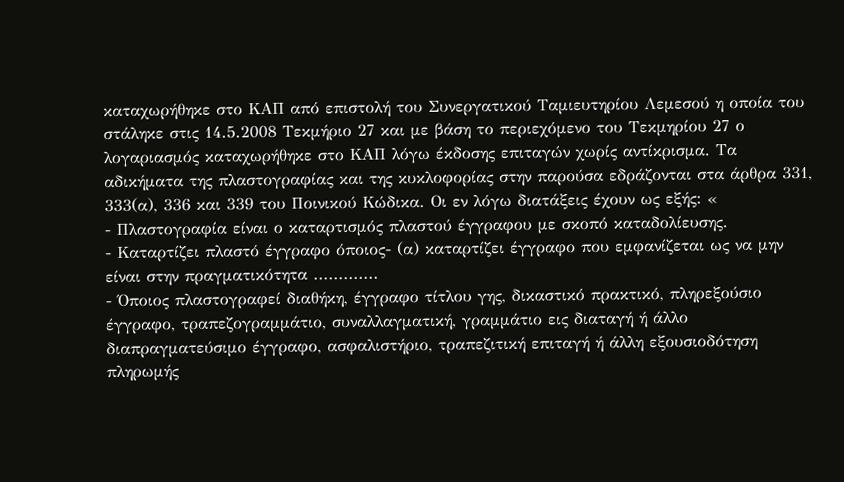καταχωρήθηκε στο ΚΑΠ από επιστολή του Συνεργατικού Ταμιευτηρίου Λεμεσού η οποία του στάληκε στις 14.5.2008 Τεκμήριο 27 και με βάση το περιεχόμενο του Τεκμηρίου 27 ο λογαριασμός καταχωρήθηκε στο ΚΑΠ λόγω έκδοσης επιταγών χωρίς αντίκρισμα. Τα αδικήματα της πλαστογραφίας και της κυκλοφορίας στην παρούσα εδράζονται στα άρθρα 331, 333(α), 336 και 339 του Ποινικού Κώδικα. Οι εν λόγω διατάξεις έχουν ως εξής: «
- Πλαστογραφία είναι ο καταρτισμός πλαστού έγγραφου με σκοπό καταδολίευσης.
- Καταρτίζει πλαστό έγγραφο όποιος- (α) καταρτίζει έγγραφο που εμφανίζεται ως να μην είναι στην πραγματικότητα .............
- Όποιος πλαστογραφεί διαθήκη, έγγραφο τίτλου γης, δικαστικό πρακτικό, πληρεξούσιο έγγραφο, τραπεζογραμμάτιο, συναλλαγματική, γραμμάτιο εις διαταγή ή άλλο διαπραγματεύσιμο έγγραφο, ασφαλιστήριο, τραπεζιτική επιταγή ή άλλη εξουσιοδότηση πληρωμής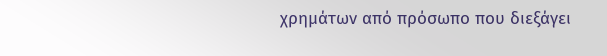χρημάτων από πρόσωπο που διεξάγει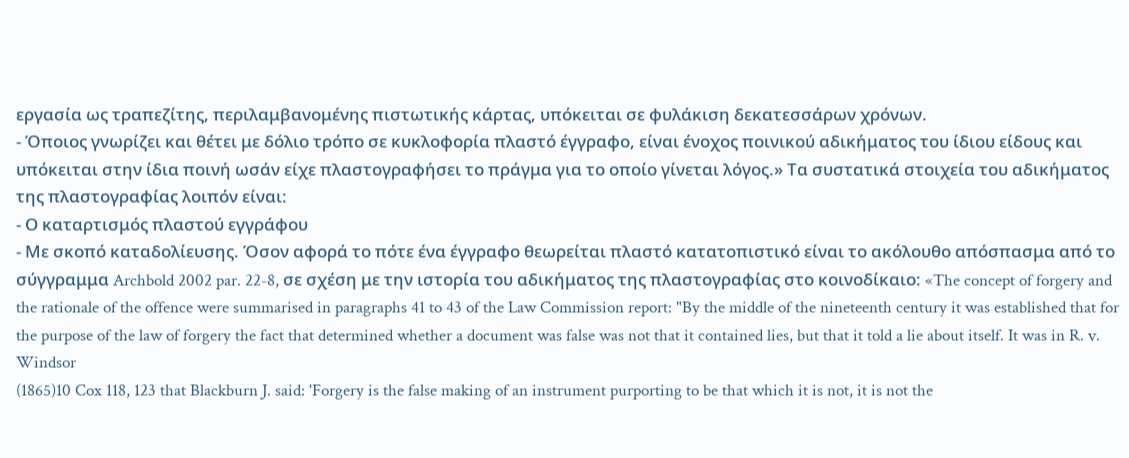εργασία ως τραπεζίτης, περιλαμβανομένης πιστωτικής κάρτας, υπόκειται σε φυλάκιση δεκατεσσάρων χρόνων.
- Όποιος γνωρίζει και θέτει με δόλιο τρόπο σε κυκλοφορία πλαστό έγγραφο, είναι ένοχος ποινικού αδικήματος του ίδιου είδους και υπόκειται στην ίδια ποινή ωσάν είχε πλαστογραφήσει το πράγμα για το οποίο γίνεται λόγος.» Τα συστατικά στοιχεία του αδικήματος της πλαστογραφίας λοιπόν είναι:
- Ο καταρτισμός πλαστού εγγράφου
- Με σκοπό καταδολίευσης. Όσον αφορά το πότε ένα έγγραφο θεωρείται πλαστό κατατοπιστικό είναι το ακόλουθο απόσπασμα από το σύγγραμμα Archbold 2002 par. 22-8, σε σχέση με την ιστορία του αδικήματος της πλαστογραφίας στο κοινοδίκαιο: «The concept of forgery and the rationale of the offence were summarised in paragraphs 41 to 43 of the Law Commission report: "By the middle of the nineteenth century it was established that for the purpose of the law of forgery the fact that determined whether a document was false was not that it contained lies, but that it told a lie about itself. It was in R. v. Windsor
(1865)10 Cox 118, 123 that Blackburn J. said: 'Forgery is the false making of an instrument purporting to be that which it is not, it is not the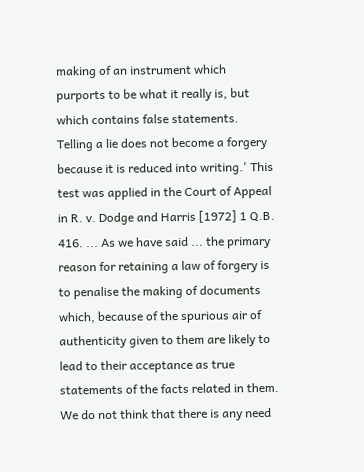making of an instrument which purports to be what it really is, but which contains false statements. Telling a lie does not become a forgery because it is reduced into writing.' This test was applied in the Court of Appeal in R. v. Dodge and Harris [1972] 1 Q.B. 416. ... As we have said ... the primary reason for retaining a law of forgery is to penalise the making of documents which, because of the spurious air of authenticity given to them are likely to lead to their acceptance as true statements of the facts related in them. We do not think that there is any need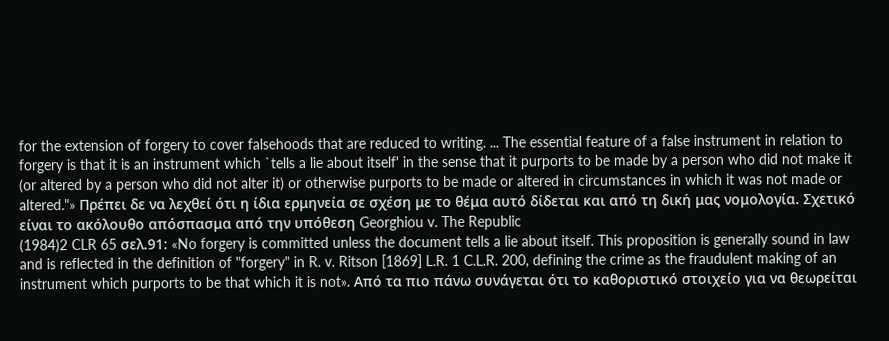for the extension of forgery to cover falsehoods that are reduced to writing. ... The essential feature of a false instrument in relation to forgery is that it is an instrument which `tells a lie about itself' in the sense that it purports to be made by a person who did not make it (or altered by a person who did not alter it) or otherwise purports to be made or altered in circumstances in which it was not made or altered."» Πρέπει δε να λεχθεί ότι η ίδια ερμηνεία σε σχέση με το θέμα αυτό δίδεται και από τη δική μας νομολογία. Σχετικό είναι το ακόλουθο απόσπασμα από την υπόθεση Georghiou v. The Republic
(1984)2 CLR 65 σελ.91: «No forgery is committed unless the document tells a lie about itself. This proposition is generally sound in law and is reflected in the definition of "forgery" in R. v. Ritson [1869] L.R. 1 C.L.R. 200, defining the crime as the fraudulent making of an instrument which purports to be that which it is not». Από τα πιο πάνω συνάγεται ότι το καθοριστικό στοιχείο για να θεωρείται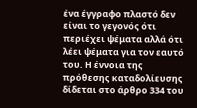ένα έγγραφο πλαστό δεν είναι το γεγονός ότι περιέχει ψέματα αλλά ότι λέει ψέματα για τον εαυτό του. Η έννοια της πρόθεσης καταδολίευσης δίδεται στο άρθρο 334 του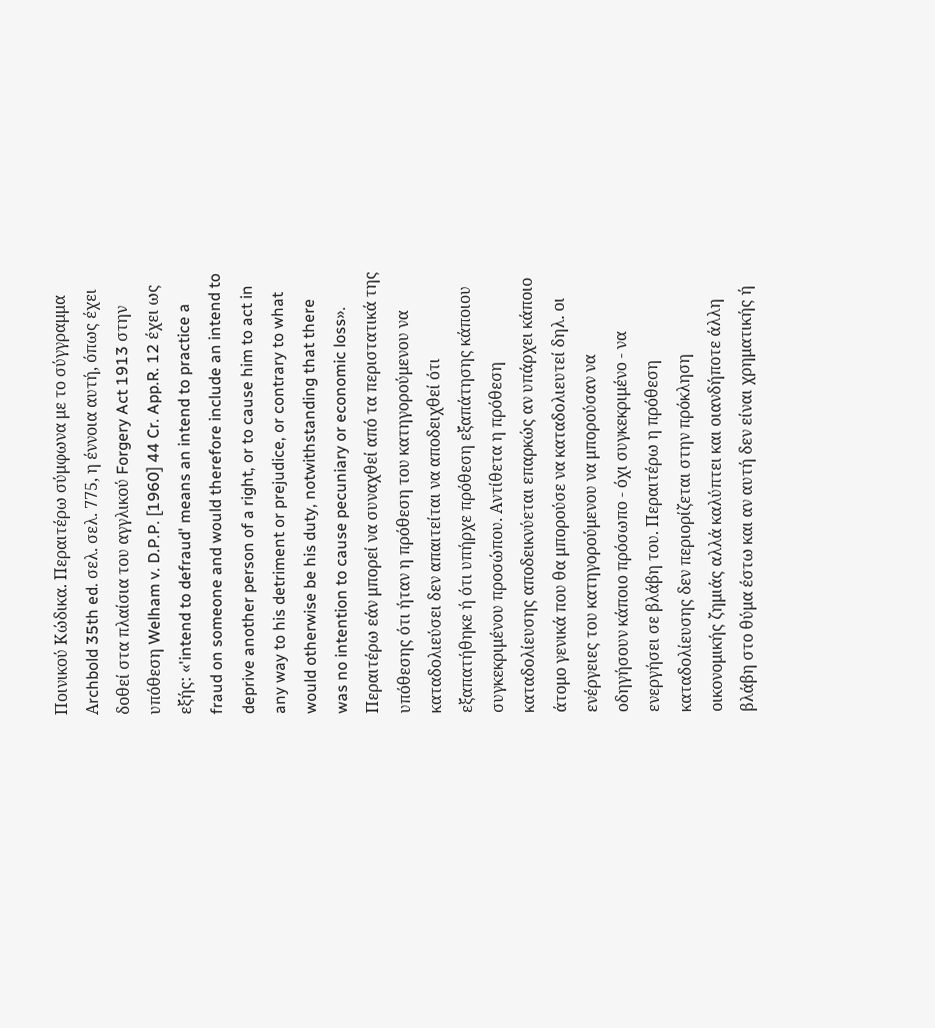Ποινικού Κώδικα. Περαιτέρω σύμφωνα με το σύγγραμμα Αrchbold 35th ed. σελ. σελ. 775, η έννοια αυτή, όπως έχει δοθεί στα πλαίσια του αγγλικού Forgery Act 1913 στην υπόθεση Welham v. D.P.P. [1960] 44 Cr. App.R. 12 έχει ως εξής: «'intend to defraud' means an intend to practice a fraud on someone and would therefore include an intend to deprive another person of a right, or to cause him to act in any way to his detriment or prejudice, or contrary to what would otherwise be his duty, notwithstanding that there was no intention to cause pecuniary or economic loss». Περαιτέρω εάν μπορεί να συναχθεί από τα περιστατικά της υπόθεσης ότι ήταν η πρόθεση του κατηγορούμενου να καταδολιεύσει δεν απαιτείται να αποδειχθεί ότι εξαπατήθηκε ή ότι υπήρχε πρόθεση εξαπάτησης κάποιου συγκεκριμένου προσώπου. Αντίθετα η πρόθεση καταδολίευσης αποδεικνύεται επαρκώς αν υπάρχει κάποιο άτομο γενικά που θα μπορούσε να καταδολιευτεί δηλ. οι ενέργειες του κατηγορούμενου να μπορούσαν να οδηγήσουν κάποιο πρόσωπο - όχι συγκεκριμένο - να ενεργήσει σε βλάβη του. Περαιτέρω η πρόθεση καταδολίευσης δεν περιορίζεται στην πρόκληση οικονομικής ζημιάς αλλά καλύπτει και οιανδήποτε άλλη βλάβη στο θύμα έστω και αν αυτή δεν είναι χρηματικής ή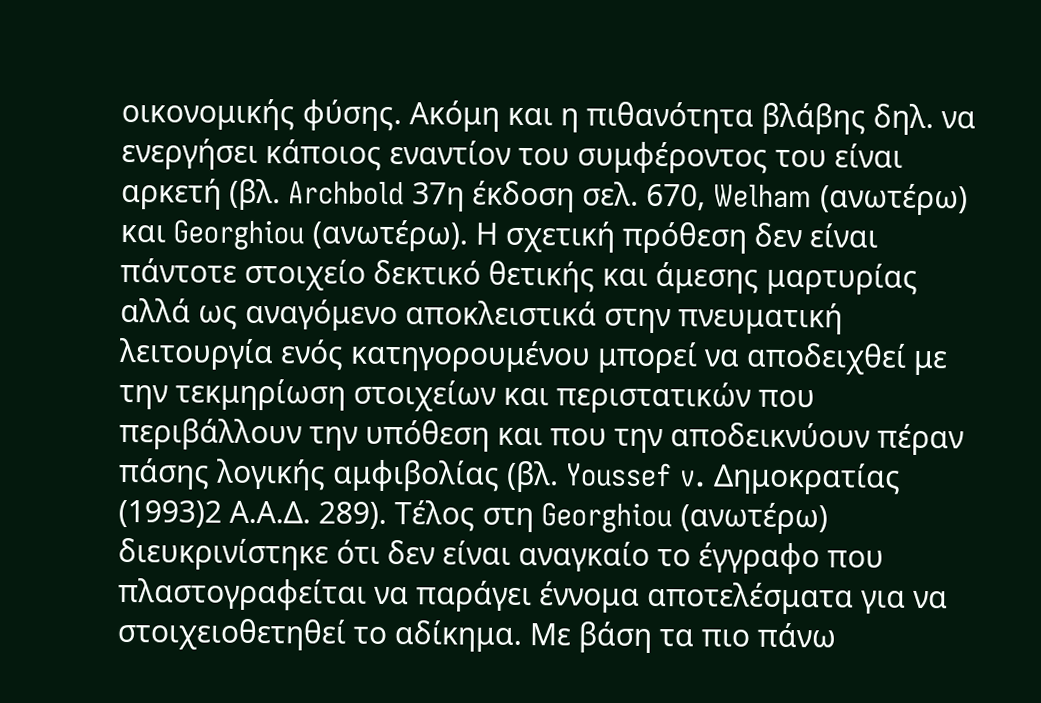οικονομικής φύσης. Ακόμη και η πιθανότητα βλάβης δηλ. να ενεργήσει κάποιος εναντίον του συμφέροντος του είναι αρκετή (βλ. Archbold 37η έκδοση σελ. 670, Welham (ανωτέρω) και Georghiou (ανωτέρω). Η σχετική πρόθεση δεν είναι πάντοτε στοιχείο δεκτικό θετικής και άμεσης μαρτυρίας αλλά ως αναγόμενο αποκλειστικά στην πνευματική λειτουργία ενός κατηγορουμένου μπορεί να αποδειχθεί με την τεκμηρίωση στοιχείων και περιστατικών που περιβάλλουν την υπόθεση και που την αποδεικνύουν πέραν πάσης λογικής αμφιβολίας (βλ. Youssef v. Δημοκρατίας
(1993)2 Α.Α.Δ. 289). Τέλος στη Georghiou (ανωτέρω) διευκρινίστηκε ότι δεν είναι αναγκαίο το έγγραφο που πλαστογραφείται να παράγει έννομα αποτελέσματα για να στοιχειοθετηθεί το αδίκημα. Με βάση τα πιο πάνω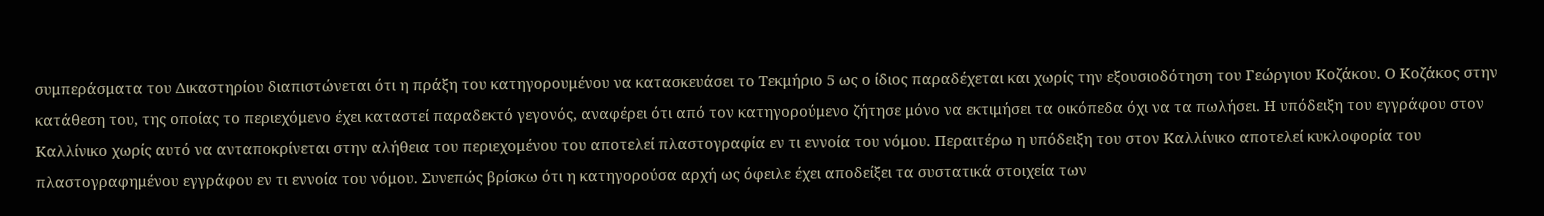συμπεράσματα του Δικαστηρίου διαπιστώνεται ότι η πράξη του κατηγορουμένου να κατασκευάσει το Τεκμήριο 5 ως ο ίδιος παραδέχεται και χωρίς την εξουσιοδότηση του Γεώργιου Κοζάκου. Ο Κοζάκος στην κατάθεση του, της οποίας το περιεχόμενο έχει καταστεί παραδεκτό γεγονός, αναφέρει ότι από τον κατηγορούμενο ζήτησε μόνο να εκτιμήσει τα οικόπεδα όχι να τα πωλήσει. Η υπόδειξη του εγγράφου στον Καλλίνικο χωρίς αυτό να ανταποκρίνεται στην αλήθεια του περιεχομένου του αποτελεί πλαστογραφία εν τι εννοία του νόμου. Περαιτέρω η υπόδειξη του στον Καλλίνικο αποτελεί κυκλοφορία του πλαστογραφημένου εγγράφου εν τι εννοία του νόμου. Συνεπώς βρίσκω ότι η κατηγορούσα αρχή ως όφειλε έχει αποδείξει τα συστατικά στοιχεία των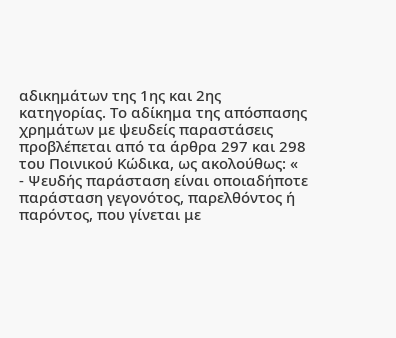αδικημάτων της 1ης και 2ης κατηγορίας. Το αδίκημα της απόσπασης χρημάτων με ψευδείς παραστάσεις προβλέπεται από τα άρθρα 297 και 298 του Ποινικού Κώδικα, ως ακολούθως: «
- Ψευδής παράσταση είναι οποιαδήποτε παράσταση γεγονότος, παρελθόντος ή παρόντος, που γίνεται με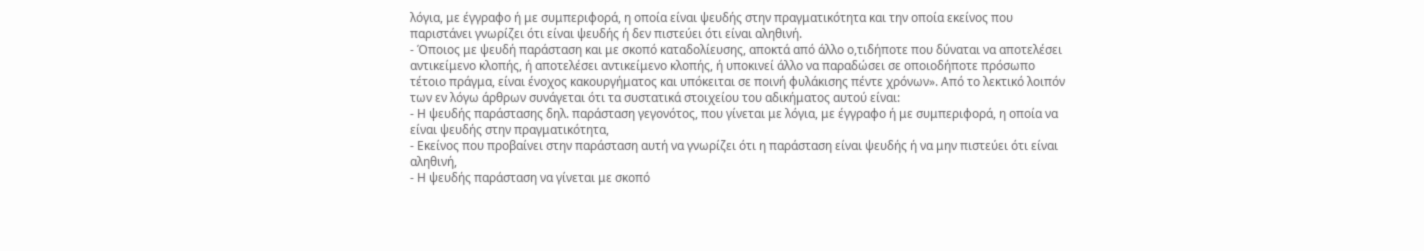λόγια, με έγγραφο ή με συμπεριφορά, η οποία είναι ψευδής στην πραγματικότητα και την οποία εκείνος που παριστάνει γνωρίζει ότι είναι ψευδής ή δεν πιστεύει ότι είναι αληθινή.
- Όποιος με ψευδή παράσταση και με σκοπό καταδολίευσης, αποκτά από άλλο ο,τιδήποτε που δύναται να αποτελέσει αντικείμενο κλοπής, ή αποτελέσει αντικείμενο κλοπής, ή υποκινεί άλλο να παραδώσει σε οποιοδήποτε πρόσωπο τέτοιο πράγμα, είναι ένοχος κακουργήματος και υπόκειται σε ποινή φυλάκισης πέντε χρόνων». Από το λεκτικό λοιπόν των εν λόγω άρθρων συνάγεται ότι τα συστατικά στοιχείου του αδικήματος αυτού είναι:
- Η ψευδής παράστασης δηλ. παράσταση γεγονότος, που γίνεται με λόγια, με έγγραφο ή με συμπεριφορά, η οποία να είναι ψευδής στην πραγματικότητα,
- Εκείνος που προβαίνει στην παράσταση αυτή να γνωρίζει ότι η παράσταση είναι ψευδής ή να μην πιστεύει ότι είναι αληθινή,
- Η ψευδής παράσταση να γίνεται με σκοπό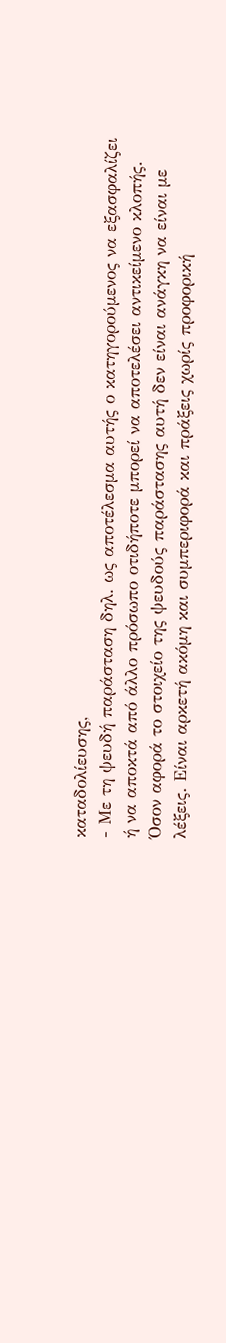καταδολίευσης,
- Με τη ψευδή παράσταση δηλ. ως αποτέλεσμα αυτής ο κατηγορούμενος να εξασφαλίζει ή να αποκτά από άλλο πρόσωπο οτιδήποτε μπορεί να αποτελέσει αντικείμενο κλοπής. Όσον αφορά το στοιχείο της ψευδούς παράστασης αυτή δεν είναι ανάγκη να είναι με λέξεις. Είναι αρκετή ακόμη και συμπεριφορά και πράξεις χωρίς προφορική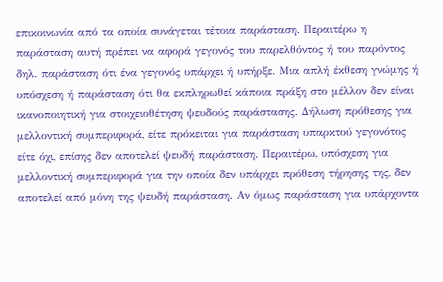επικοινωνία από τα οποία συνάγεται τέτοια παράσταση. Περαιτέρω η παράσταση αυτή πρέπει να αφορά γεγονός του παρελθόντος ή του παρόντος δηλ. παράσταση ότι ένα γεγονός υπάρχει ή υπήρξε. Μια απλή έκθεση γνώμης ή υπόσχεση ή παράσταση ότι θα εκπληρωθεί κάποια πράξη στο μέλλον δεν είναι ικανοποιητική για στοιχειοθέτηση ψευδούς παράστασης. Δήλωση πρόθεσης για μελλοντική συμπεριφορά, είτε πρόκειται για παράσταση υπαρκτού γεγονότος είτε όχι, επίσης δεν αποτελεί ψευδή παράσταση. Περαιτέρω, υπόσχεση για μελλοντική συμπεριφορά για την οποία δεν υπάρχει πρόθεση τήρησης της, δεν αποτελεί από μόνη της ψευδή παράσταση. Αν όμως παράσταση για υπάρχοντα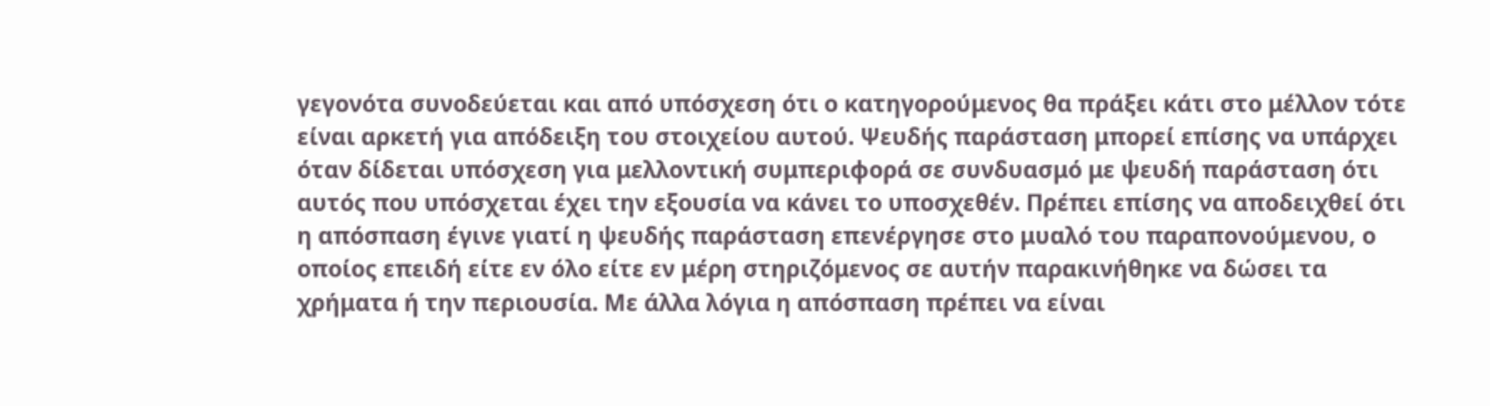γεγονότα συνοδεύεται και από υπόσχεση ότι ο κατηγορούμενος θα πράξει κάτι στο μέλλον τότε είναι αρκετή για απόδειξη του στοιχείου αυτού. Ψευδής παράσταση μπορεί επίσης να υπάρχει όταν δίδεται υπόσχεση για μελλοντική συμπεριφορά σε συνδυασμό με ψευδή παράσταση ότι αυτός που υπόσχεται έχει την εξουσία να κάνει το υποσχεθέν. Πρέπει επίσης να αποδειχθεί ότι η απόσπαση έγινε γιατί η ψευδής παράσταση επενέργησε στο μυαλό του παραπονούμενου, ο οποίος επειδή είτε εν όλο είτε εν μέρη στηριζόμενος σε αυτήν παρακινήθηκε να δώσει τα χρήματα ή την περιουσία. Με άλλα λόγια η απόσπαση πρέπει να είναι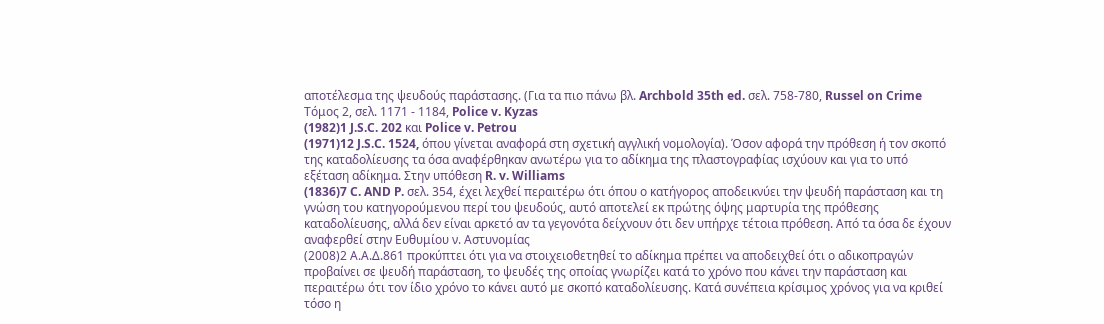αποτέλεσμα της ψευδούς παράστασης. (Για τα πιο πάνω βλ. Archbold 35th ed. σελ. 758-780, Russel on Crime Τόμος 2, σελ. 1171 - 1184, Police v. Kyzas
(1982)1 J.S.C. 202 και Police v. Petrou
(1971)12 J.S.C. 1524, όπου γίνεται αναφορά στη σχετική αγγλική νομολογία). Όσον αφορά την πρόθεση ή τον σκοπό της καταδολίευσης τα όσα αναφέρθηκαν ανωτέρω για το αδίκημα της πλαστογραφίας ισχύουν και για το υπό εξέταση αδίκημα. Στην υπόθεση R. v. Williams
(1836)7 C. AND P. σελ. 354, έχει λεχθεί περαιτέρω ότι όπου ο κατήγορος αποδεικνύει την ψευδή παράσταση και τη γνώση του κατηγορούμενου περί του ψευδούς, αυτό αποτελεί εκ πρώτης όψης μαρτυρία της πρόθεσης καταδολίευσης, αλλά δεν είναι αρκετό αν τα γεγονότα δείχνουν ότι δεν υπήρχε τέτοια πρόθεση. Από τα όσα δε έχουν αναφερθεί στην Ευθυμίου ν. Αστυνομίας
(2008)2 Α.Α.Δ.861 προκύπτει ότι για να στοιχειοθετηθεί το αδίκημα πρέπει να αποδειχθεί ότι ο αδικοπραγών προβαίνει σε ψευδή παράσταση, το ψευδές της οποίας γνωρίζει κατά το χρόνο που κάνει την παράσταση και περαιτέρω ότι τον ίδιο χρόνο το κάνει αυτό με σκοπό καταδολίευσης. Κατά συνέπεια κρίσιμος χρόνος για να κριθεί τόσο η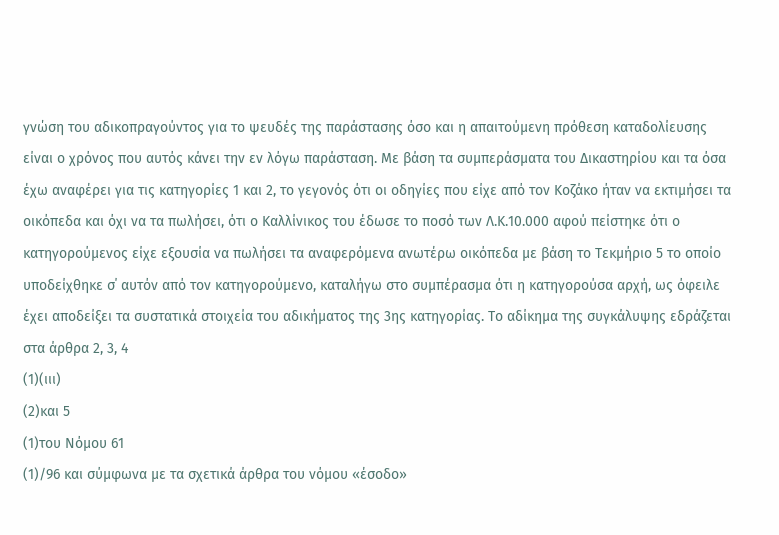γνώση του αδικοπραγούντος για το ψευδές της παράστασης όσο και η απαιτούμενη πρόθεση καταδολίευσης είναι ο χρόνος που αυτός κάνει την εν λόγω παράσταση. Με βάση τα συμπεράσματα του Δικαστηρίου και τα όσα έχω αναφέρει για τις κατηγορίες 1 και 2, το γεγονός ότι οι οδηγίες που είχε από τον Κοζάκο ήταν να εκτιμήσει τα οικόπεδα και όχι να τα πωλήσει, ότι ο Καλλίνικος του έδωσε το ποσό των Λ.Κ.10.000 αφού πείστηκε ότι ο κατηγορούμενος είχε εξουσία να πωλήσει τα αναφερόμενα ανωτέρω οικόπεδα με βάση το Τεκμήριο 5 το οποίο υποδείχθηκε σ΄ αυτόν από τον κατηγορούμενο, καταλήγω στο συμπέρασμα ότι η κατηγορούσα αρχή, ως όφειλε έχει αποδείξει τα συστατικά στοιχεία του αδικήματος της 3ης κατηγορίας. Το αδίκημα της συγκάλυψης εδράζεται στα άρθρα 2, 3, 4
(1)(ιιι)
(2)και 5
(1)του Νόμου 61
(1)/96 και σύμφωνα με τα σχετικά άρθρα του νόμου «έσοδο»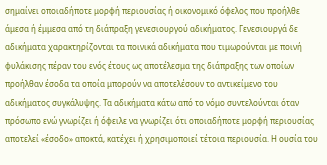σημαίνει οποιαδήποτε μορφή περιουσίας ή οικονομικό όφελος που προήλθε άμεσα ή έμμεσα από τη διάπραξη γενεσιουργού αδικήματος. Γενεσιουργά δε αδικήματα χαρακτηρίζονται τα ποινικά αδικήματα που τιμωρούνται με ποινή φυλάκισης πέραν του ενός έτους ως αποτέλεσμα της διάπραξης των οποίων προήλθαν έσοδα τα οποία μπορούν να αποτελέσουν το αντικείμενο του αδικήματος συγκάλυψης. Τα αδικήματα κάτω από το νόμο συντελούνται όταν πρόσωπο ενώ γνωρίζει ή όφειλε να γνωρίζει ότι οποιαδήποτε μορφή περιουσίας αποτελεί «έσοδο» αποκτά, κατέχει ή χρησιμοποιεί τέτοια περιουσία. Η ουσία του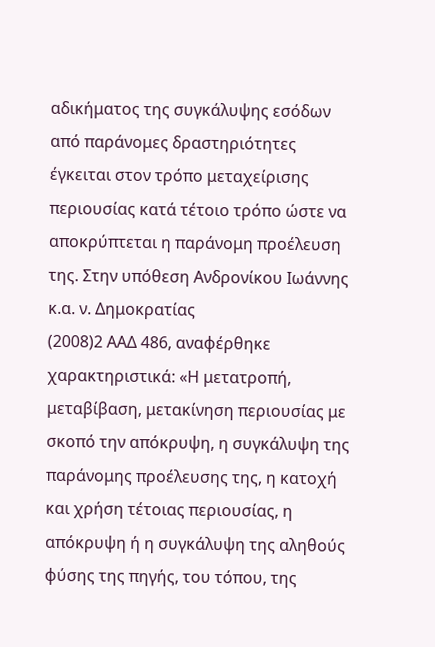αδικήματος της συγκάλυψης εσόδων από παράνομες δραστηριότητες έγκειται στον τρόπο μεταχείρισης περιουσίας κατά τέτοιο τρόπο ώστε να αποκρύπτεται η παράνομη προέλευση της. Στην υπόθεση Ανδρονίκου Ιωάννης κ.α. ν. Δημοκρατίας
(2008)2 ΑΑΔ 486, αναφέρθηκε χαρακτηριστικά: «Η μετατροπή, μεταβίβαση, μετακίνηση περιουσίας με σκοπό την απόκρυψη, η συγκάλυψη της παράνομης προέλευσης της, η κατοχή και χρήση τέτοιας περιουσίας, η απόκρυψη ή η συγκάλυψη της αληθούς φύσης της πηγής, του τόπου, της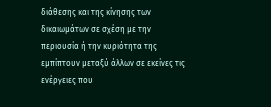διάθεσης και της κίνησης των δικαιωμάτων σε σχέση με την περιουσία ή την κυριότητα της εμπίπτουν μεταξύ άλλων σε εκείνες τις ενέργειες που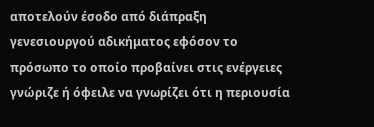αποτελούν έσοδο από διάπραξη γενεσιουργού αδικήματος εφόσον το πρόσωπο το οποίο προβαίνει στις ενέργειες γνώριζε ή όφειλε να γνωρίζει ότι η περιουσία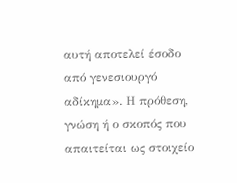αυτή αποτελεί έσοδο από γενεσιουργό αδίκημα». Η πρόθεση, γνώση ή ο σκοπός που απαιτείται ως στοιχείο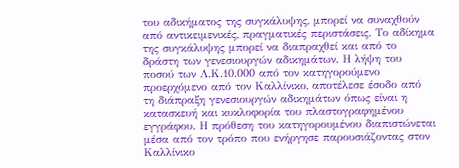του αδικήματος της συγκάλυψης, μπορεί να συναχθούν από αντικειμενικές, πραγματικές περιστάσεις. Το αδίκημα της συγκάλυψης μπορεί να διαπραχθεί και από το δράστη των γενεσιουργών αδικημάτων. Η λήψη του ποσού των Λ.Κ.10.000 από τον κατηγορούμενο προερχόμενο από τον Καλλίνικο, αποτέλεσε έσοδο από τη διάπραξη γενεσιουργών αδικημάτων όπως είναι η κατασκευή και κυκλοφορία του πλαστογραφημένου εγγράφου. Η πρόθεση του κατηγορουμένου διαπιστώνεται μέσα από τον τρόπο που ενήργησε παρουσιάζοντας στον Καλλίνικο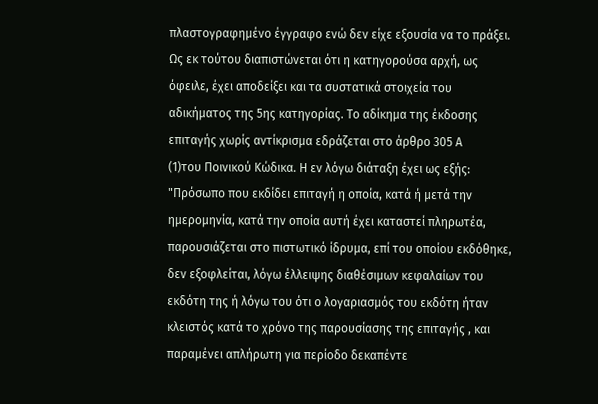πλαστογραφημένο έγγραφο ενώ δεν είχε εξουσία να το πράξει. Ως εκ τούτου διαπιστώνεται ότι η κατηγορούσα αρχή, ως όφειλε, έχει αποδείξει και τα συστατικά στοιχεία του αδικήματος της 5ης κατηγορίας. Το αδίκημα της έκδοσης επιταγής χωρίς αντίκρισμα εδράζεται στο άρθρο 305 Α
(1)του Ποινικού Κώδικα. Η εν λόγω διάταξη έχει ως εξής: "Πρόσωπο που εκδίδει επιταγή η οποία, κατά ή μετά την ημερομηνία, κατά την οποία αυτή έχει καταστεί πληρωτέα, παρουσιάζεται στο πιστωτικό ίδρυμα, επί του οποίου εκδόθηκε, δεν εξοφλείται, λόγω έλλειψης διαθέσιμων κεφαλαίων του εκδότη της ή λόγω του ότι ο λογαριασμός του εκδότη ήταν κλειστός κατά το χρόνο της παρουσίασης της επιταγής , και παραμένει απλήρωτη για περίοδο δεκαπέντε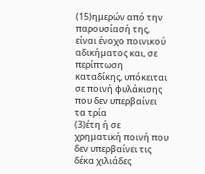(15)ημερών από την παρουσίασή της, είναι ένοχο ποινικού αδικήματος και, σε περίπτωση καταδίκης, υπόκειται σε ποινή φυλάκισης που δεν υπερβαίνει τα τρία
(3)έτη ή σε χρηματική ποινή που δεν υπερβαίνει τις δέκα χιλιάδες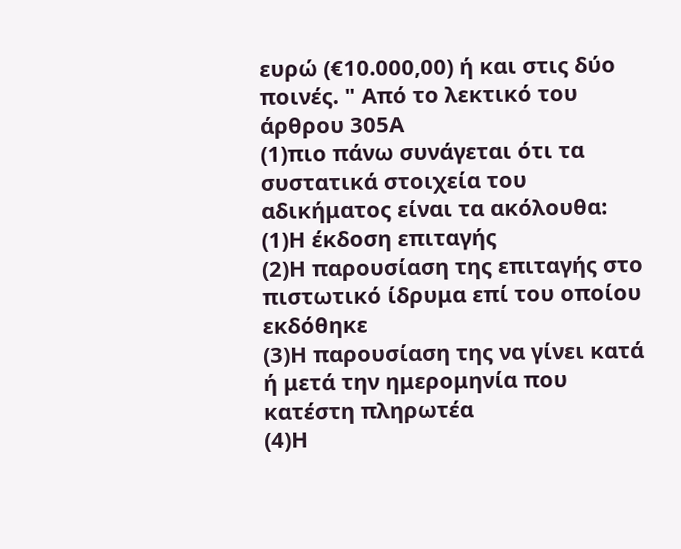ευρώ (€10.000,00) ή και στις δύο ποινές. " Από το λεκτικό του άρθρου 305Α
(1)πιο πάνω συνάγεται ότι τα συστατικά στοιχεία του αδικήματος είναι τα ακόλουθα:
(1)Η έκδοση επιταγής
(2)Η παρουσίαση της επιταγής στο πιστωτικό ίδρυμα επί του οποίου εκδόθηκε
(3)Η παρουσίαση της να γίνει κατά ή μετά την ημερομηνία που κατέστη πληρωτέα
(4)Η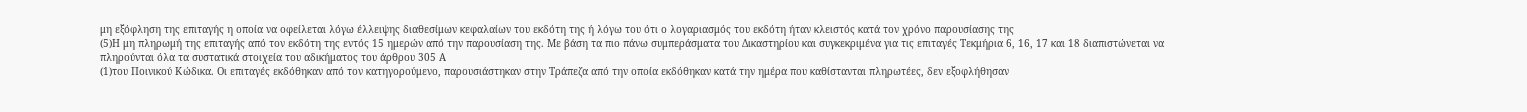μη εξόφληση της επιταγής η οποία να οφείλεται λόγω έλλειψης διαθεσίμων κεφαλαίων του εκδότη της ή λόγω του ότι ο λογαριασμός του εκδότη ήταν κλειστός κατά τον χρόνο παρουσίασης της
(5)Η μη πληρωμή της επιταγής από τον εκδότη της εντός 15 ημερών από την παρουσίαση της. Με βάση τα πιο πάνω συμπεράσματα του Δικαστηρίου και συγκεκριμένα για τις επιταγές Τεκμήρια 6, 16, 17 και 18 διαπιστώνεται να πληρούνται όλα τα συστατικά στοιχεία του αδικήματος του άρθρου 305 Α
(1)του Ποινικού Κώδικα. Οι επιταγές εκδόθηκαν από τον κατηγορούμενο, παρουσιάστηκαν στην Τράπεζα από την οποία εκδόθηκαν κατά την ημέρα που καθίστανται πληρωτέες, δεν εξοφλήθησαν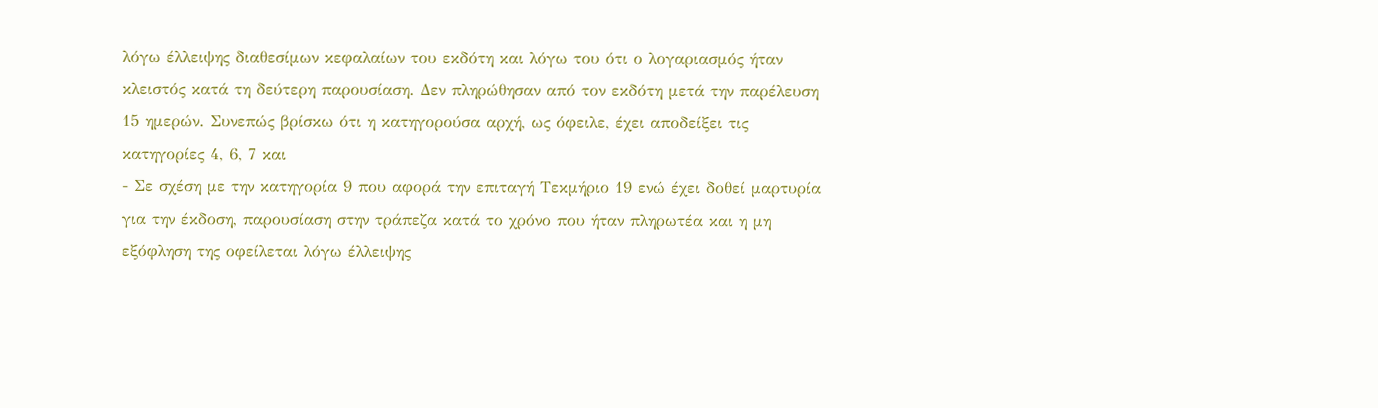λόγω έλλειψης διαθεσίμων κεφαλαίων του εκδότη και λόγω του ότι ο λογαριασμός ήταν κλειστός κατά τη δεύτερη παρουσίαση. Δεν πληρώθησαν από τον εκδότη μετά την παρέλευση 15 ημερών. Συνεπώς βρίσκω ότι η κατηγορούσα αρχή, ως όφειλε, έχει αποδείξει τις κατηγορίες 4, 6, 7 και
- Σε σχέση με την κατηγορία 9 που αφορά την επιταγή Τεκμήριο 19 ενώ έχει δοθεί μαρτυρία για την έκδοση, παρουσίαση στην τράπεζα κατά το χρόνο που ήταν πληρωτέα και η μη εξόφληση της οφείλεται λόγω έλλειψης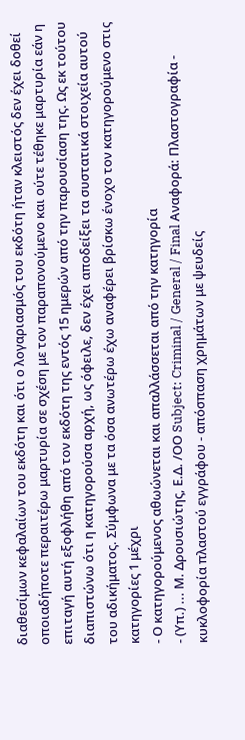διαθεσίμων κεφαλαίων του εκδότη και ότι ο λογαριασμός του εκδότη ήταν κλειστός δεν έχει δοθεί οποιαδήποτε περαιτέρω μαρτυρία σε σχέση με τον παραπονούμενο και ούτε τέθηκε μαρτυρία εάν η επιταγή αυτή εξοφλήθη από τον εκδότη της εντός 15 ημερών από την παρουσίαση της. Ως εκ τούτου διαπιστώνω ότι η κατηγορούσα αρχή, ως όφειλε, δεν έχει αποδείξει τα συστατικά στοιχεία αυτού του αδικήματος. Σύμφωνα με τα όσα ανωτέρω έχω αναφέρει βρίσκω ένοχο τον κατηγορούμενο στις κατηγορίες 1 μέχρι
- Ο κατηγορούμενος αθωώνεται και απαλλάσσεται από την κατηγορία
- (Υπ.) ... Μ. Δρουσιώτης, Ε.Δ. /ΟΟ Subject: Criminal / General / Final Αναφορά: Πλαστογραφία - κυκλοφορία πλαστού εγγράφου - απόσπαση χρημάτων με ψευδείς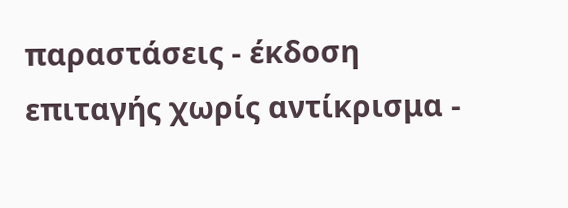παραστάσεις - έκδοση επιταγής χωρίς αντίκρισμα -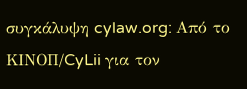συγκάλυψη cylaw.org: Από το ΚΙΝOΠ/CyLii για τον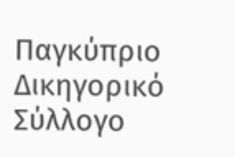Παγκύπριο Δικηγορικό Σύλλογο